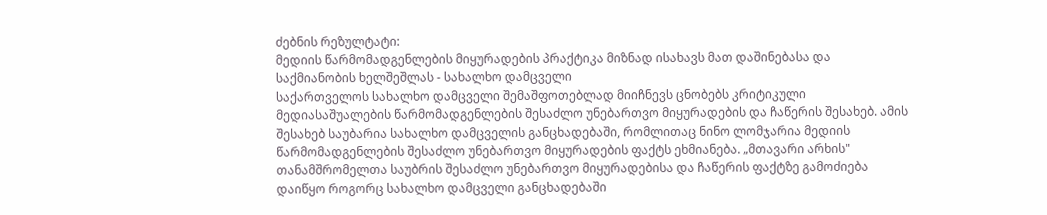ძებნის რეზულტატი:
მედიის წარმომადგენლების მიყურადების პრაქტიკა მიზნად ისახავს მათ დაშინებასა და საქმიანობის ხელშეშლას - სახალხო დამცველი
საქართველოს სახალხო დამცველი შემაშფოთებლად მიიჩნევს ცნობებს კრიტიკული მედიასაშუალების წარმომადგენლების შესაძლო უნებართვო მიყურადების და ჩაწერის შესახებ. ამის შესახებ საუბარია სახალხო დამცველის განცხადებაში, რომლითაც ნინო ლომჯარია მედიის წარმომადგენლების შესაძლო უნებართვო მიყურადების ფაქტს ეხმიანება. „მთავარი არხის" თანამშრომელთა საუბრის შესაძლო უნებართვო მიყურადებისა და ჩაწერის ფაქტზე გამოძიება დაიწყო როგორც სახალხო დამცველი განცხადებაში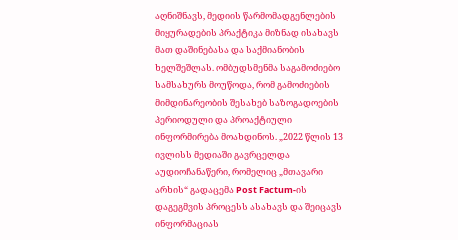აღნიშნავს, მედიის წარმომადგენლების მიყურადების პრაქტიკა მიზნად ისახავს მათ დაშინებასა და საქმიანობის ხელშეშლას. ომბუდსმენმა საგამოძიებო სამსახურს მოუწოდა, რომ გამოძიების მიმდინარეობის შესახებ საზოგადოების პერიოდული და პროაქტიული ინფორმირება მოახდინოს. „2022 წლის 13 ივლისს მედიაში გავრცელდა აუდიოჩანაწერი, რომელიც „მთავარი არხის“ გადაცემა Post Factum-ის დაგეგმვის პროცესს ასახავს და შეიცავს ინფორმაციას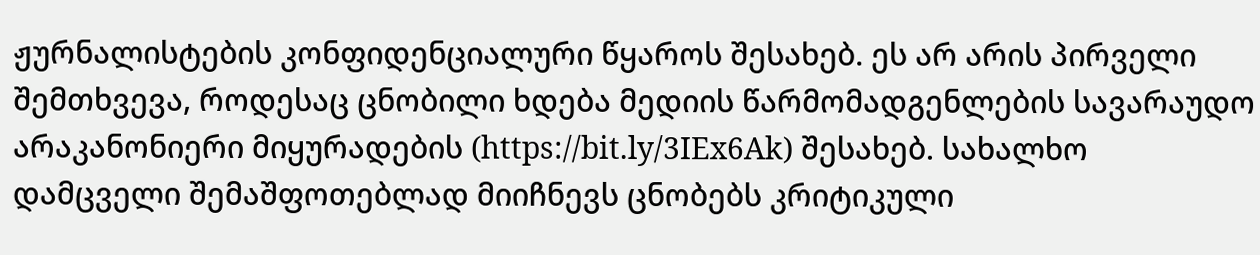ჟურნალისტების კონფიდენციალური წყაროს შესახებ. ეს არ არის პირველი შემთხვევა, როდესაც ცნობილი ხდება მედიის წარმომადგენლების სავარაუდო არაკანონიერი მიყურადების (https://bit.ly/3IEx6Ak) შესახებ. სახალხო დამცველი შემაშფოთებლად მიიჩნევს ცნობებს კრიტიკული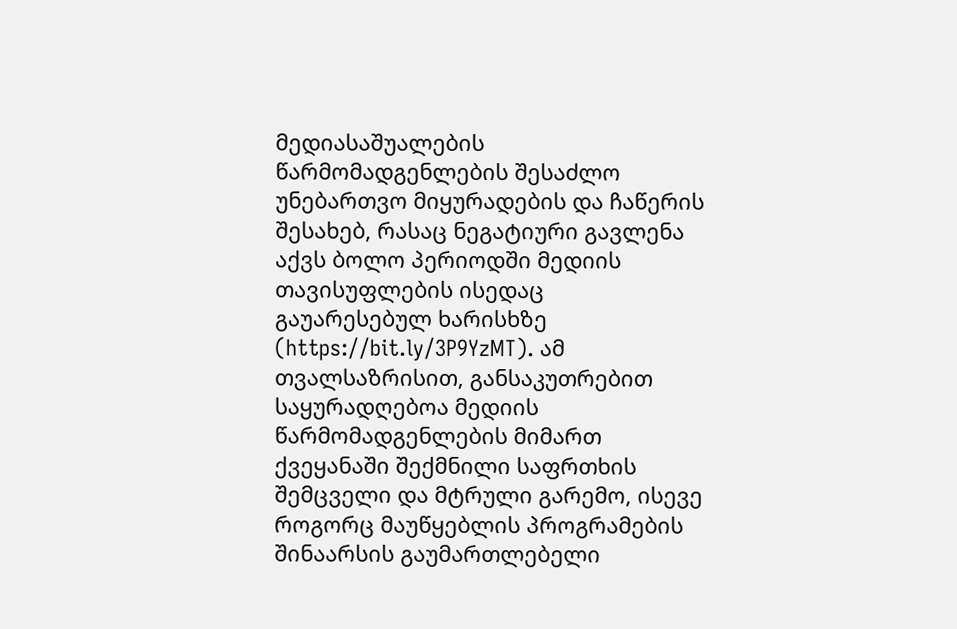მედიასაშუალების წარმომადგენლების შესაძლო უნებართვო მიყურადების და ჩაწერის შესახებ, რასაც ნეგატიური გავლენა აქვს ბოლო პერიოდში მედიის თავისუფლების ისედაც გაუარესებულ ხარისხზე (https://bit.ly/3P9YzMT). ამ თვალსაზრისით, განსაკუთრებით საყურადღებოა მედიის წარმომადგენლების მიმართ ქვეყანაში შექმნილი საფრთხის შემცველი და მტრული გარემო, ისევე როგორც მაუწყებლის პროგრამების შინაარსის გაუმართლებელი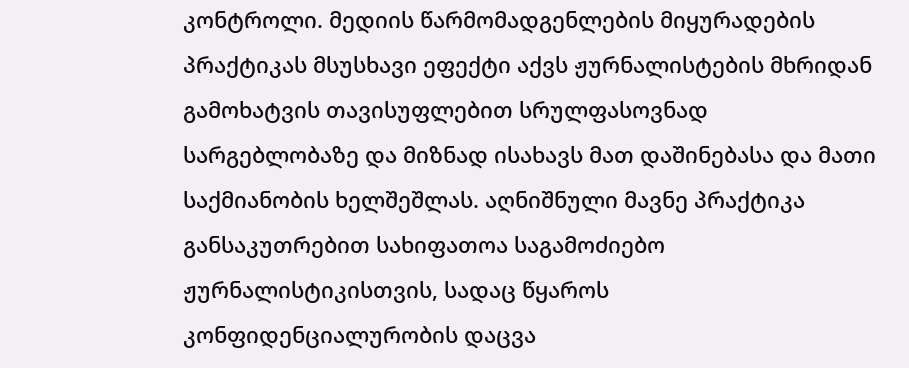კონტროლი. მედიის წარმომადგენლების მიყურადების პრაქტიკას მსუსხავი ეფექტი აქვს ჟურნალისტების მხრიდან გამოხატვის თავისუფლებით სრულფასოვნად სარგებლობაზე და მიზნად ისახავს მათ დაშინებასა და მათი საქმიანობის ხელშეშლას. აღნიშნული მავნე პრაქტიკა განსაკუთრებით სახიფათოა საგამოძიებო ჟურნალისტიკისთვის, სადაც წყაროს კონფიდენციალურობის დაცვა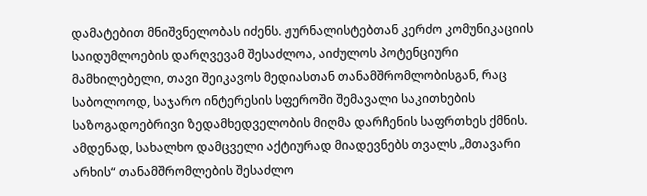დამატებით მნიშვნელობას იძენს. ჟურნალისტებთან კერძო კომუნიკაციის საიდუმლოების დარღვევამ შესაძლოა, აიძულოს პოტენციური მამხილებელი, თავი შეიკავოს მედიასთან თანამშრომლობისგან, რაც საბოლოოდ, საჯარო ინტერესის სფეროში შემავალი საკითხების საზოგადოებრივი ზედამხედველობის მიღმა დარჩენის საფრთხეს ქმნის. ამდენად, სახალხო დამცველი აქტიურად მიადევნებს თვალს „მთავარი არხის“ თანამშრომლების შესაძლო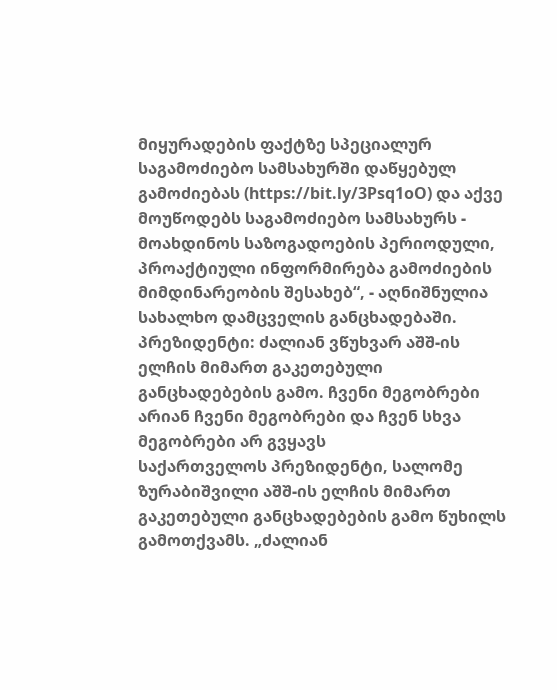მიყურადების ფაქტზე სპეციალურ საგამოძიებო სამსახურში დაწყებულ გამოძიებას (https://bit.ly/3Psq1oO) და აქვე მოუწოდებს საგამოძიებო სამსახურს - მოახდინოს საზოგადოების პერიოდული, პროაქტიული ინფორმირება გამოძიების მიმდინარეობის შესახებ“, - აღნიშნულია სახალხო დამცველის განცხადებაში.
პრეზიდენტი: ძალიან ვწუხვარ აშშ-ის ელჩის მიმართ გაკეთებული განცხადებების გამო. ჩვენი მეგობრები არიან ჩვენი მეგობრები და ჩვენ სხვა მეგობრები არ გვყავს
საქართველოს პრეზიდენტი, სალომე ზურაბიშვილი აშშ-ის ელჩის მიმართ გაკეთებული განცხადებების გამო წუხილს გამოთქვამს. „ძალიან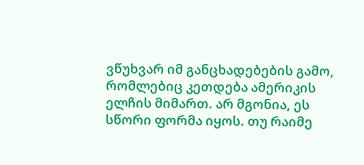ვწუხვარ იმ განცხადებების გამო, რომლებიც კეთდება ამერიკის ელჩის მიმართ. არ მგონია, ეს სწორი ფორმა იყოს. თუ რაიმე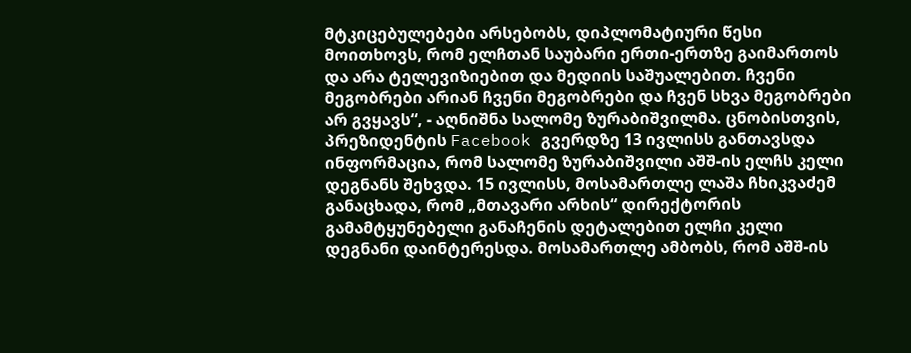მტკიცებულებები არსებობს, დიპლომატიური წესი მოითხოვს, რომ ელჩთან საუბარი ერთი-ერთზე გაიმართოს და არა ტელევიზიებით და მედიის საშუალებით. ჩვენი მეგობრები არიან ჩვენი მეგობრები და ჩვენ სხვა მეგობრები არ გვყავს“, - აღნიშნა სალომე ზურაბიშვილმა. ცნობისთვის, პრეზიდენტის Facebook გვერდზე 13 ივლისს განთავსდა ინფორმაცია, რომ სალომე ზურაბიშვილი აშშ-ის ელჩს კელი დეგნანს შეხვდა. 15 ივლისს, მოსამართლე ლაშა ჩხიკვაძემ განაცხადა, რომ „მთავარი არხის“ დირექტორის გამამტყუნებელი განაჩენის დეტალებით ელჩი კელი დეგნანი დაინტერესდა. მოსამართლე ამბობს, რომ აშშ-ის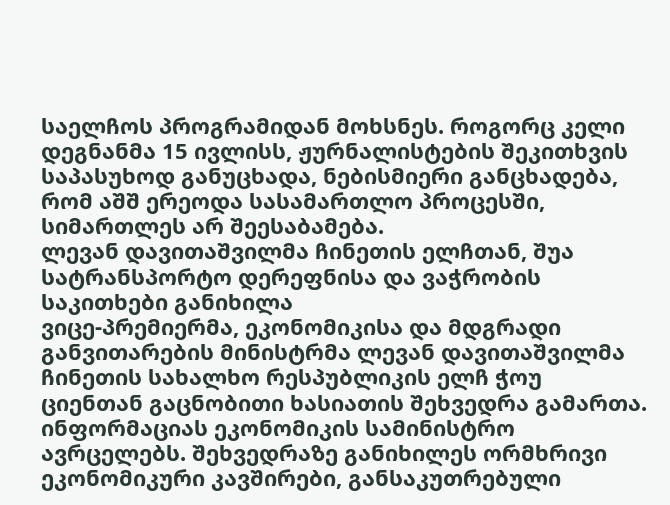საელჩოს პროგრამიდან მოხსნეს. როგორც კელი დეგნანმა 15 ივლისს, ჟურნალისტების შეკითხვის საპასუხოდ განუცხადა, ნებისმიერი განცხადება, რომ აშშ ერეოდა სასამართლო პროცესში, სიმართლეს არ შეესაბამება.
ლევან დავითაშვილმა ჩინეთის ელჩთან, შუა სატრანსპორტო დერეფნისა და ვაჭრობის საკითხები განიხილა
ვიცე-პრემიერმა, ეკონომიკისა და მდგრადი განვითარების მინისტრმა ლევან დავითაშვილმა ჩინეთის სახალხო რესპუბლიკის ელჩ ჭოუ ციენთან გაცნობითი ხასიათის შეხვედრა გამართა. ინფორმაციას ეკონომიკის სამინისტრო ავრცელებს. შეხვედრაზე განიხილეს ორმხრივი ეკონომიკური კავშირები, განსაკუთრებული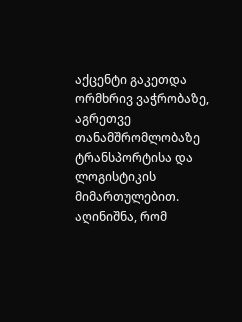აქცენტი გაკეთდა ორმხრივ ვაჭრობაზე, აგრეთვე თანამშრომლობაზე ტრანსპორტისა და ლოგისტიკის მიმართულებით. აღინიშნა, რომ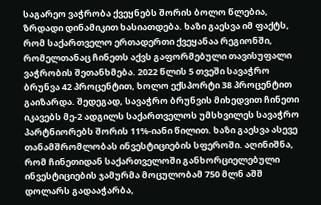საგარეო ვაჭრობა ქვეყნებს შორის ბოლო წლებია, ზრდადი დინამიკით ხასიათდება. ხაზი გაესვა იმ ფაქტს, რომ საქართველო ერთადერთი ქვეყანაა რეგიონში, რომელთანაც ჩინეთს აქვს გაფორმებული თავისუფალი ვაჭრობის შეთანხმება. 2022 წლის 5 თვეში სავაჭრო ბრუნვა 42 პროცენტით, ხოლო ექსპორტი 38 პროცენტით გაიზარდა. შედეგად, სავაჭრო ბრუნვის მიხედვით ჩინეთი იკავებს მე-2 ადგილს საქართველოს უმსხვილეს სავაჭრო პარტნიორებს შორის 11%-იანი წილით. ხაზი გაესვა ასევე თანამშრომლობას ინვესტიციების სფეროში. აღინიშნა, რომ ჩინეთიდან საქართველოში განხორციელებული ინვესტიციების ჯამურმა მოცულობამ 750 მლნ აშშ დოლარს გადააჭარბა,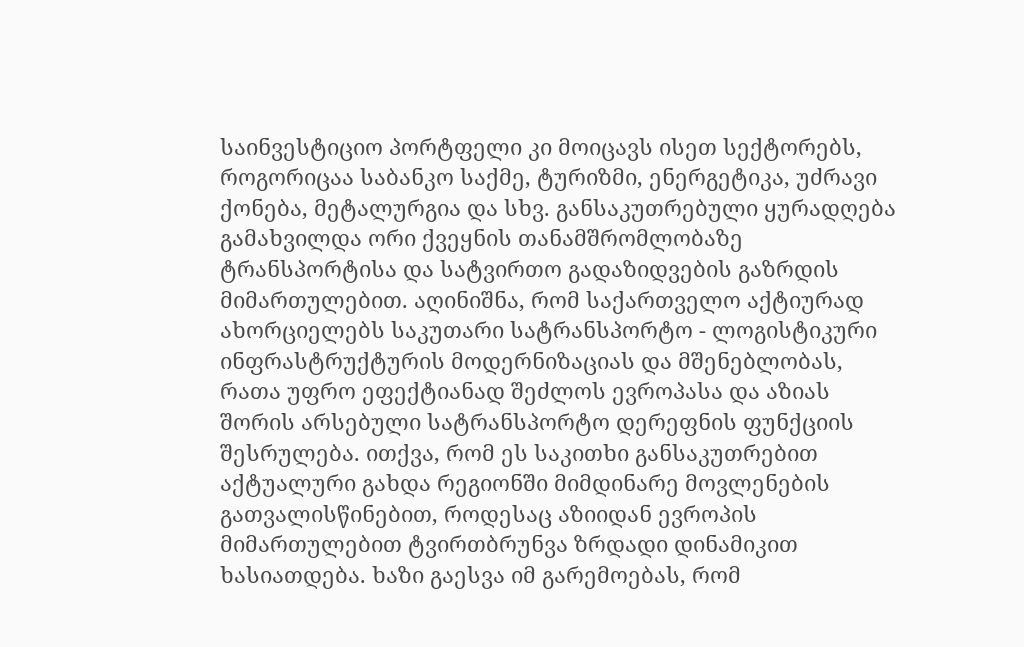საინვესტიციო პორტფელი კი მოიცავს ისეთ სექტორებს, როგორიცაა საბანკო საქმე, ტურიზმი, ენერგეტიკა, უძრავი ქონება, მეტალურგია და სხვ. განსაკუთრებული ყურადღება გამახვილდა ორი ქვეყნის თანამშრომლობაზე ტრანსპორტისა და სატვირთო გადაზიდვების გაზრდის მიმართულებით. აღინიშნა, რომ საქართველო აქტიურად ახორციელებს საკუთარი სატრანსპორტო - ლოგისტიკური ინფრასტრუქტურის მოდერნიზაციას და მშენებლობას, რათა უფრო ეფექტიანად შეძლოს ევროპასა და აზიას შორის არსებული სატრანსპორტო დერეფნის ფუნქციის შესრულება. ითქვა, რომ ეს საკითხი განსაკუთრებით აქტუალური გახდა რეგიონში მიმდინარე მოვლენების გათვალისწინებით, როდესაც აზიიდან ევროპის მიმართულებით ტვირთბრუნვა ზრდადი დინამიკით ხასიათდება. ხაზი გაესვა იმ გარემოებას, რომ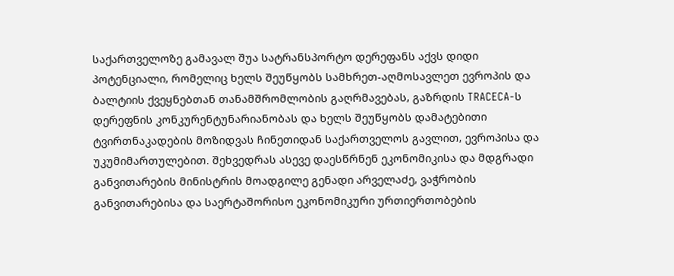საქართველოზე გამავალ შუა სატრანსპორტო დერეფანს აქვს დიდი პოტენციალი, რომელიც ხელს შეუწყობს სამხრეთ-აღმოსავლეთ ევროპის და ბალტიის ქვეყნებთან თანამშრომლობის გაღრმავებას, გაზრდის TRACECA-ს დერეფნის კონკურენტუნარიანობას და ხელს შეუწყობს დამატებითი ტვირთნაკადების მოზიდვას ჩინეთიდან საქართველოს გავლით, ევროპისა და უკუმიმართულებით. შეხვედრას ასევე დაესწრნენ ეკონომიკისა და მდგრადი განვითარების მინისტრის მოადგილე გენადი არველაძე, ვაჭრობის განვითარებისა და საერტაშორისო ეკონომიკური ურთიერთობების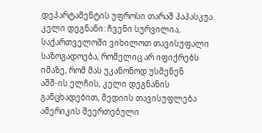დეპარტამენტის უფროსი თარაშ პაპასკუა.
კელი დეგნანი: ჩვენი სურვილია, საქართველოში ვიხილოთ თავისუფალი საზოგადოება, რომელიც არ იფიქრებს იმაზე, რომ მას უკანონოდ უსმენენ
აშშ-ის ელჩის, კელი დეგნანის განცხადებით, მედიის თავისუფლება ამერიკის შეერთებული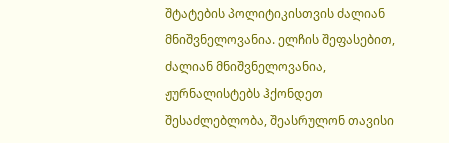შტატების პოლიტიკისთვის ძალიან მნიშვნელოვანია. ელჩის შეფასებით, ძალიან მნიშვნელოვანია, ჟურნალისტებს ჰქონდეთ შესაძლებლობა, შეასრულონ თავისი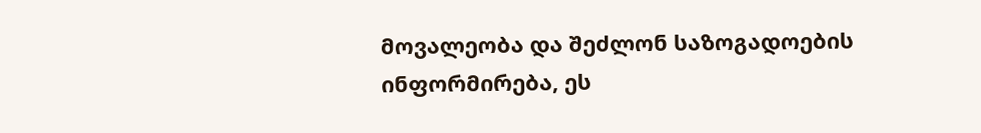მოვალეობა და შეძლონ საზოგადოების ინფორმირება, ეს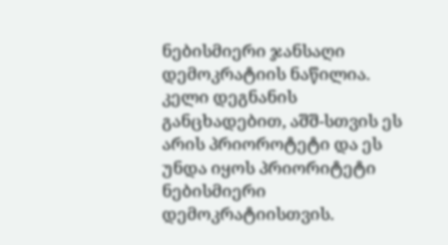ნებისმიერი ჯანსაღი დემოკრატიის ნაწილია. კელი დეგნანის განცხადებით, აშშ-სთვის ეს არის პრიოროტეტი და ეს უნდა იყოს პრიორიტეტი ნებისმიერი დემოკრატიისთვის.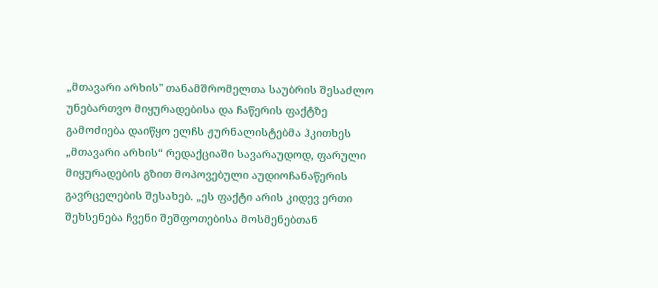„მთავარი არხის" თანამშრომელთა საუბრის შესაძლო უნებართვო მიყურადებისა და ჩაწერის ფაქტზე გამოძიება დაიწყო ელჩს ჟურნალისტებმა ჰკითხეს „მთავარი არხის“ რედაქციაში სავარაუდოდ, ფარული მიყურადების გზით მოპოვებული აუდიოჩანაწერის გავრცელების შესახებ. „ეს ფაქტი არის კიდევ ერთი შეხსენება ჩვენი შეშფოთებისა მოსმენებთან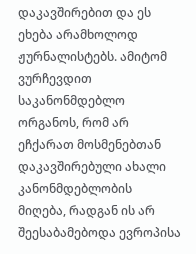დაკავშირებით და ეს ეხება არამხოლოდ ჟურნალისტებს. ამიტომ ვურჩევდით საკანონმდებლო ორგანოს, რომ არ ეჩქარათ მოსმენებთან დაკავშირებული ახალი კანონმდებლობის მიღება, რადგან ის არ შეესაბამებოდა ევროპისა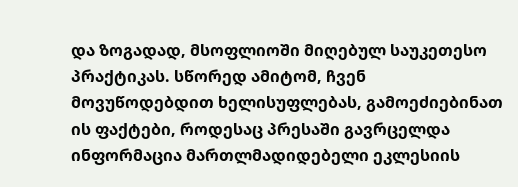და ზოგადად, მსოფლიოში მიღებულ საუკეთესო პრაქტიკას. სწორედ ამიტომ, ჩვენ მოვუწოდებდით ხელისუფლებას, გამოეძიებინათ ის ფაქტები, როდესაც პრესაში გავრცელდა ინფორმაცია მართლმადიდებელი ეკლესიის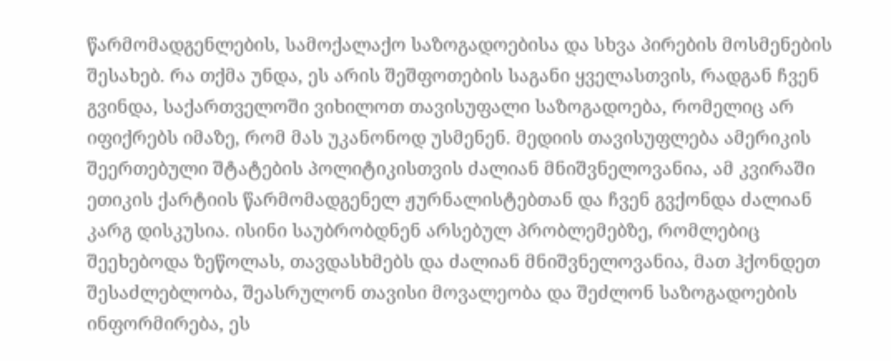წარმომადგენლების, სამოქალაქო საზოგადოებისა და სხვა პირების მოსმენების შესახებ. რა თქმა უნდა, ეს არის შეშფოთების საგანი ყველასთვის, რადგან ჩვენ გვინდა, საქართველოში ვიხილოთ თავისუფალი საზოგადოება, რომელიც არ იფიქრებს იმაზე, რომ მას უკანონოდ უსმენენ. მედიის თავისუფლება ამერიკის შეერთებული შტატების პოლიტიკისთვის ძალიან მნიშვნელოვანია, ამ კვირაში ეთიკის ქარტიის წარმომადგენელ ჟურნალისტებთან და ჩვენ გვქონდა ძალიან კარგ დისკუსია. ისინი საუბრობდნენ არსებულ პრობლემებზე, რომლებიც შეეხებოდა ზეწოლას, თავდასხმებს და ძალიან მნიშვნელოვანია, მათ ჰქონდეთ შესაძლებლობა, შეასრულონ თავისი მოვალეობა და შეძლონ საზოგადოების ინფორმირება, ეს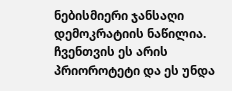ნებისმიერი ჯანსაღი დემოკრატიის ნაწილია. ჩვენთვის ეს არის პრიოროტეტი და ეს უნდა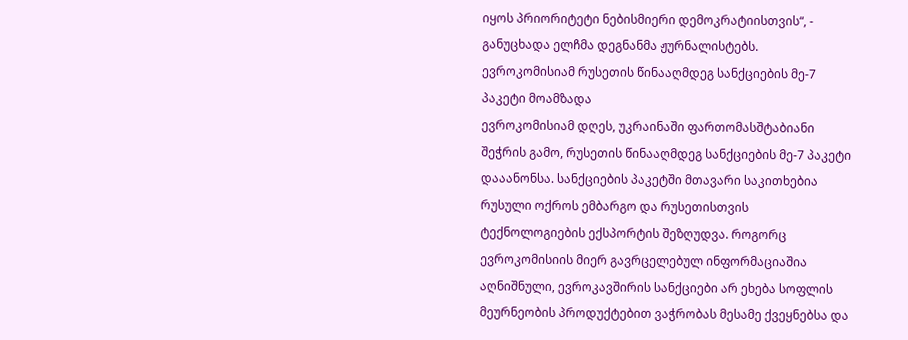იყოს პრიორიტეტი ნებისმიერი დემოკრატიისთვის“, - განუცხადა ელჩმა დეგნანმა ჟურნალისტებს.
ევროკომისიამ რუსეთის წინააღმდეგ სანქციების მე-7 პაკეტი მოამზადა
ევროკომისიამ დღეს, უკრაინაში ფართომასშტაბიანი შეჭრის გამო, რუსეთის წინააღმდეგ სანქციების მე-7 პაკეტი დააანონსა. სანქციების პაკეტში მთავარი საკითხებია რუსული ოქროს ემბარგო და რუსეთისთვის ტექნოლოგიების ექსპორტის შეზღუდვა. როგორც ევროკომისიის მიერ გავრცელებულ ინფორმაციაშია აღნიშნული, ევროკავშირის სანქციები არ ეხება სოფლის მეურნეობის პროდუქტებით ვაჭრობას მესამე ქვეყნებსა და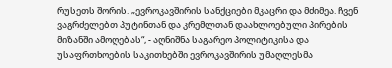რუსეთს შორის. „ევროკავშირის სანქციები მკაცრი და მძიმეა. ჩვენ ვაგრძელებთ პუტინთან და კრემლთან დაახლოებული პირების მიზანში ამოღებას“, - აღნიშნა საგარეო პოლიტიკისა და უსაფრთხოების საკითხებში ევროკავშირის უმაღლესმა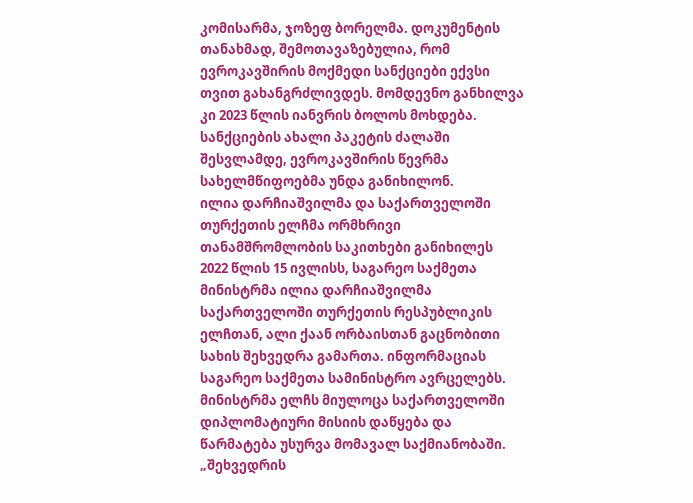კომისარმა, ჯოზეფ ბორელმა. დოკუმენტის თანახმად, შემოთავაზებულია, რომ ევროკავშირის მოქმედი სანქციები ექვსი თვით გახანგრძლივდეს. მომდევნო განხილვა კი 2023 წლის იანვრის ბოლოს მოხდება. სანქციების ახალი პაკეტის ძალაში შესვლამდე, ევროკავშირის წევრმა სახელმწიფოებმა უნდა განიხილონ.
ილია დარჩიაშვილმა და საქართველოში თურქეთის ელჩმა ორმხრივი თანამშრომლობის საკითხები განიხილეს
2022 წლის 15 ივლისს, საგარეო საქმეთა მინისტრმა ილია დარჩიაშვილმა საქართველოში თურქეთის რესპუბლიკის ელჩთან, ალი ქაან ორბაისთან გაცნობითი სახის შეხვედრა გამართა. ინფორმაციას საგარეო საქმეთა სამინისტრო ავრცელებს. მინისტრმა ელჩს მიულოცა საქართველოში დიპლომატიური მისიის დაწყება და წარმატება უსურვა მომავალ საქმიანობაში. „შეხვედრის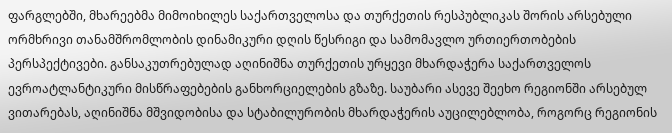ფარგლებში, მხარეებმა მიმოიხილეს საქართველოსა და თურქეთის რესპუბლიკას შორის არსებული ორმხრივი თანამშრომლობის დინამიკური დღის წესრიგი და სამომავლო ურთიერთობების პერსპექტივები. განსაკუთრებულად აღინიშნა თურქეთის ურყევი მხარდაჭერა საქართველოს ევროატლანტიკური მისწრაფებების განხორციელების გზაზე. საუბარი ასევე შეეხო რეგიონში არსებულ ვითარებას, აღინიშნა მშვიდობისა და სტაბილურობის მხარდაჭერის აუცილებლობა, როგორც რეგიონის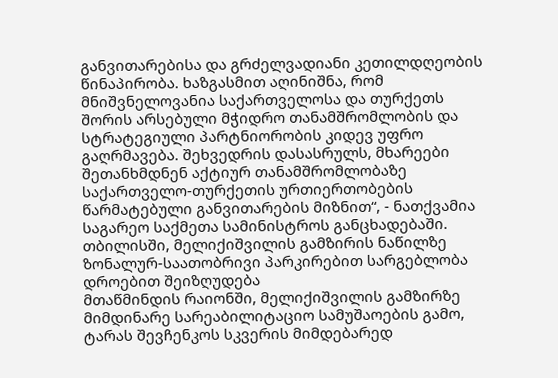განვითარებისა და გრძელვადიანი კეთილდღეობის წინაპირობა. ხაზგასმით აღინიშნა, რომ მნიშვნელოვანია საქართველოსა და თურქეთს შორის არსებული მჭიდრო თანამშრომლობის და სტრატეგიული პარტნიორობის კიდევ უფრო გაღრმავება. შეხვედრის დასასრულს, მხარეები შეთანხმდნენ აქტიურ თანამშრომლობაზე საქართველო-თურქეთის ურთიერთობების წარმატებული განვითარების მიზნით“, - ნათქვამია საგარეო საქმეთა სამინისტროს განცხადებაში.
თბილისში, მელიქიშვილის გამზირის ნაწილზე ზონალურ-საათობრივი პარკირებით სარგებლობა დროებით შეიზღუდება
მთაწმინდის რაიონში, მელიქიშვილის გამზირზე მიმდინარე სარეაბილიტაციო სამუშაოების გამო, ტარას შევჩენკოს სკვერის მიმდებარედ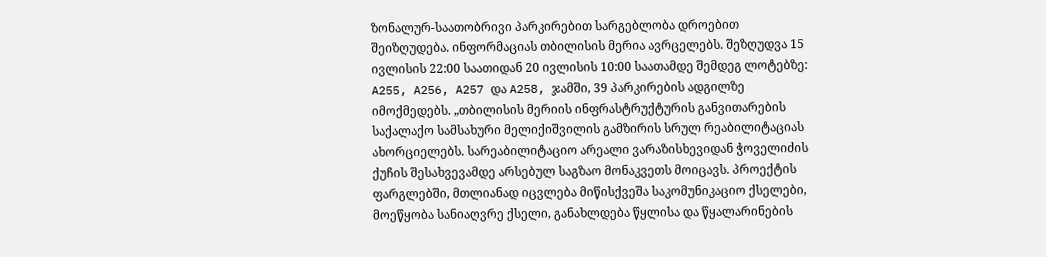ზონალურ-საათობრივი პარკირებით სარგებლობა დროებით შეიზღუდება. ინფორმაციას თბილისის მერია ავრცელებს. შეზღუდვა 15 ივლისის 22:00 საათიდან 20 ივლისის 10:00 საათამდე შემდეგ ლოტებზე: A255, A256, A257 და A258, ჯამში, 39 პარკირების ადგილზე იმოქმედებს. „თბილისის მერიის ინფრასტრუქტურის განვითარების საქალაქო სამსახური მელიქიშვილის გამზირის სრულ რეაბილიტაციას ახორციელებს. სარეაბილიტაციო არეალი ვარაზისხევიდან ჭოველიძის ქუჩის შესახვევამდე არსებულ საგზაო მონაკვეთს მოიცავს. პროექტის ფარგლებში, მთლიანად იცვლება მიწისქვეშა საკომუნიკაციო ქსელები, მოეწყობა სანიაღვრე ქსელი, განახლდება წყლისა და წყალარინების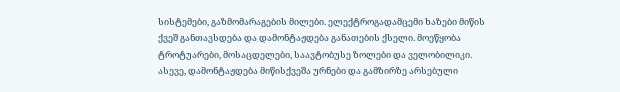სისტემები, გაზმომარაგების მილები. ელექტროგადამცემი ხაზები მიწის ქვეშ განთავსდება და დამონტაჟდება განათების ქსელი. მოეწყობა ტროტუარები, მოსაცდელები, საავტობუსე ზოლები და ველობილიკი. ასევე, დამონტაჟდება მიწისქვეშა ურნები და გამზირზე არსებული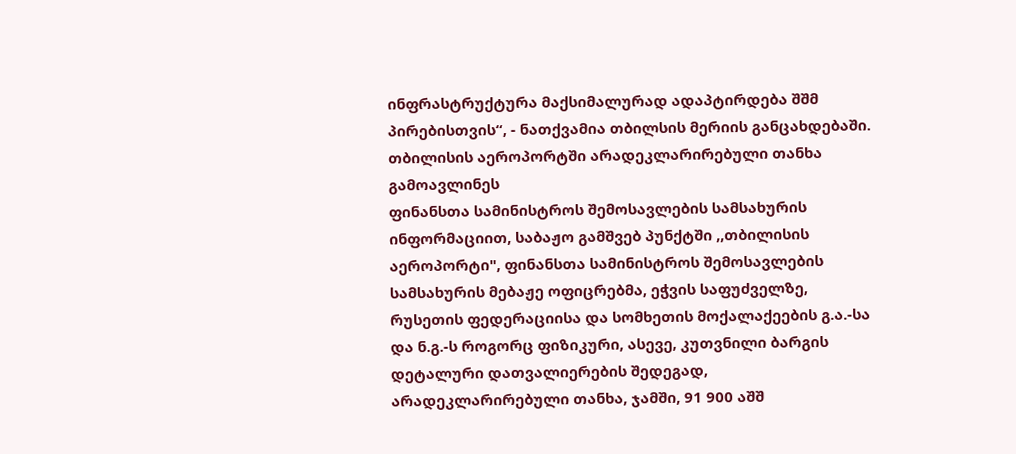ინფრასტრუქტურა მაქსიმალურად ადაპტირდება შშმ პირებისთვის“, - ნათქვამია თბილსის მერიის განცახდებაში.
თბილისის აეროპორტში არადეკლარირებული თანხა გამოავლინეს
ფინანსთა სამინისტროს შემოსავლების სამსახურის ინფორმაციით, საბაჟო გამშვებ პუნქტში ,,თბილისის აეროპორტი", ფინანსთა სამინისტროს შემოსავლების სამსახურის მებაჟე ოფიცრებმა, ეჭვის საფუძველზე, რუსეთის ფედერაციისა და სომხეთის მოქალაქეების გ.ა.-სა და ნ.გ.-ს როგორც ფიზიკური, ასევე, კუთვნილი ბარგის დეტალური დათვალიერების შედეგად, არადეკლარირებული თანხა, ჯამში, 91 900 აშშ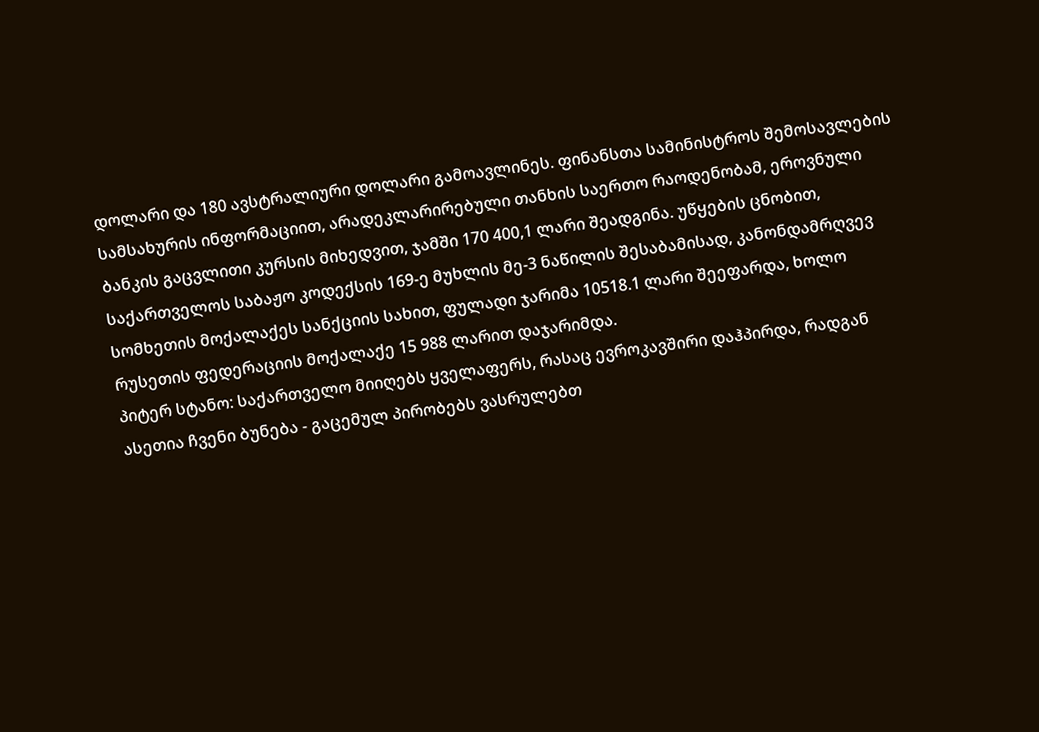დოლარი და 180 ავსტრალიური დოლარი გამოავლინეს. ფინანსთა სამინისტროს შემოსავლების სამსახურის ინფორმაციით, არადეკლარირებული თანხის საერთო რაოდენობამ, ეროვნული ბანკის გაცვლითი კურსის მიხედვით, ჯამში 170 400,1 ლარი შეადგინა. უწყების ცნობით, საქართველოს საბაჟო კოდექსის 169-ე მუხლის მე-3 ნაწილის შესაბამისად, კანონდამრღვევ სომხეთის მოქალაქეს სანქციის სახით, ფულადი ჯარიმა 10518.1 ლარი შეეფარდა, ხოლო რუსეთის ფედერაციის მოქალაქე 15 988 ლარით დაჯარიმდა.
პიტერ სტანო: საქართველო მიიღებს ყველაფერს, რასაც ევროკავშირი დაჰპირდა, რადგან ასეთია ჩვენი ბუნება - გაცემულ პირობებს ვასრულებთ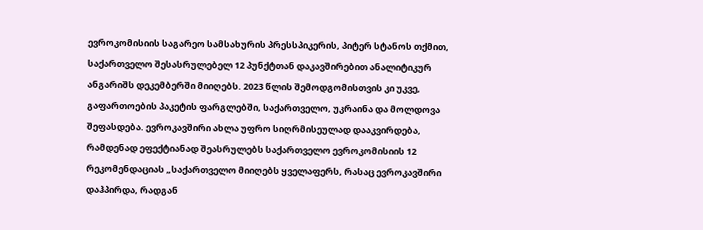ევროკომისიის საგარეო სამსახურის პრესსპიკერის, პიტერ სტანოს თქმით, საქართველო შესასრულებელ 12 პუნქტთან დაკავშირებით ანალიტიკურ ანგარიშს დეკემბერში მიიღებს. 2023 წლის შემოდგომისთვის კი უკვე, გაფართოების პაკეტის ფარგლებში, საქართველო, უკრაინა და მოლდოვა შეფასდება. ევროკავშირი ახლა უფრო სიღრმისეულად დააკვირდება, რამდენად ეფექტიანად შეასრულებს საქართველო ევროკომისიის 12 რეკომენდაციას „საქართველო მიიღებს ყველაფერს, რასაც ევროკავშირი დაჰპირდა, რადგან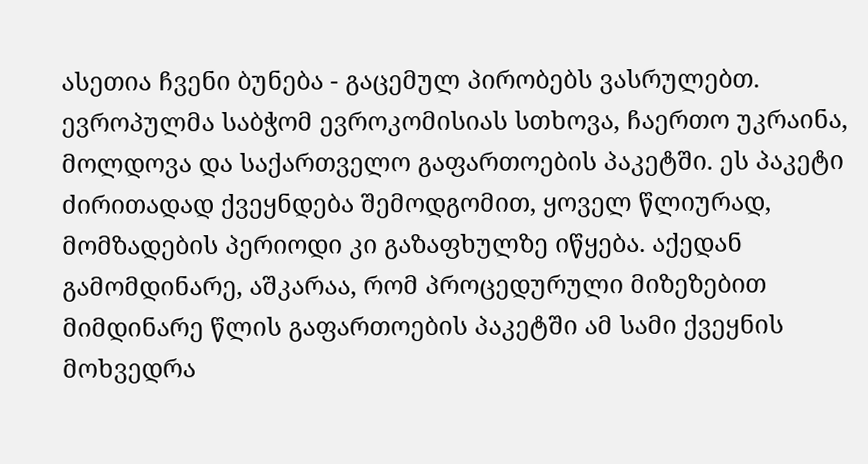ასეთია ჩვენი ბუნება - გაცემულ პირობებს ვასრულებთ. ევროპულმა საბჭომ ევროკომისიას სთხოვა, ჩაერთო უკრაინა, მოლდოვა და საქართველო გაფართოების პაკეტში. ეს პაკეტი ძირითადად ქვეყნდება შემოდგომით, ყოველ წლიურად, მომზადების პერიოდი კი გაზაფხულზე იწყება. აქედან გამომდინარე, აშკარაა, რომ პროცედურული მიზეზებით მიმდინარე წლის გაფართოების პაკეტში ამ სამი ქვეყნის მოხვედრა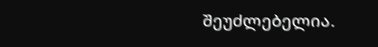შეუძლებელია.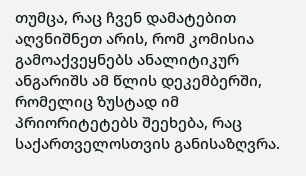თუმცა, რაც ჩვენ დამატებით აღვნიშნეთ არის, რომ კომისია გამოაქვეყნებს ანალიტიკურ ანგარიშს ამ წლის დეკემბერში, რომელიც ზუსტად იმ პრიორიტეტებს შეეხება, რაც საქართველოსთვის განისაზღვრა.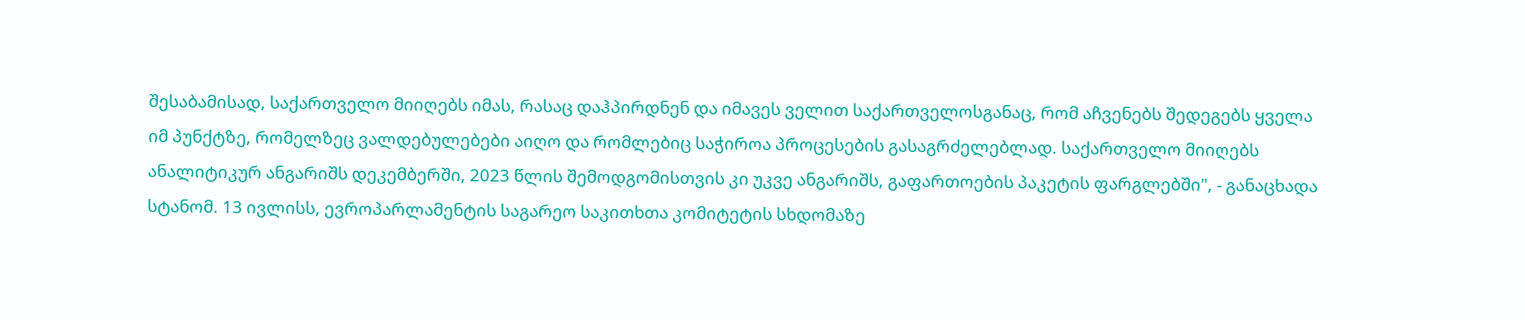შესაბამისად, საქართველო მიიღებს იმას, რასაც დაჰპირდნენ და იმავეს ველით საქართველოსგანაც, რომ აჩვენებს შედეგებს ყველა იმ პუნქტზე, რომელზეც ვალდებულებები აიღო და რომლებიც საჭიროა პროცესების გასაგრძელებლად. საქართველო მიიღებს ანალიტიკურ ანგარიშს დეკემბერში, 2023 წლის შემოდგომისთვის კი უკვე ანგარიშს, გაფართოების პაკეტის ფარგლებში", - განაცხადა სტანომ. 13 ივლისს, ევროპარლამენტის საგარეო საკითხთა კომიტეტის სხდომაზე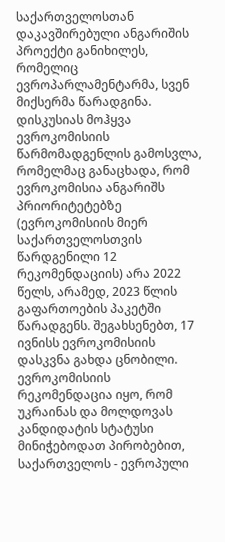საქართველოსთან დაკავშირებული ანგარიშის პროექტი განიხილეს, რომელიც ევროპარლამენტარმა, სვენ მიქსერმა წარადგინა. დისკუსიას მოჰყვა ევროკომისიის წარმომადგენლის გამოსვლა, რომელმაც განაცხადა, რომ ევროკომისია ანგარიშს პრიორიტეტებზე (ევროკომისიის მიერ საქართველოსთვის წარდგენილი 12 რეკომენდაციის) არა 2022 წელს, არამედ, 2023 წლის გაფართოების პაკეტში წარადგენს. შეგახსენებთ, 17 ივნისს ევროკომისიის დასკვნა გახდა ცნობილი. ევროკომისიის რეკომენდაცია იყო, რომ უკრაინას და მოლდოვას კანდიდატის სტატუსი მინიჭებოდათ პირობებით, საქართველოს - ევროპული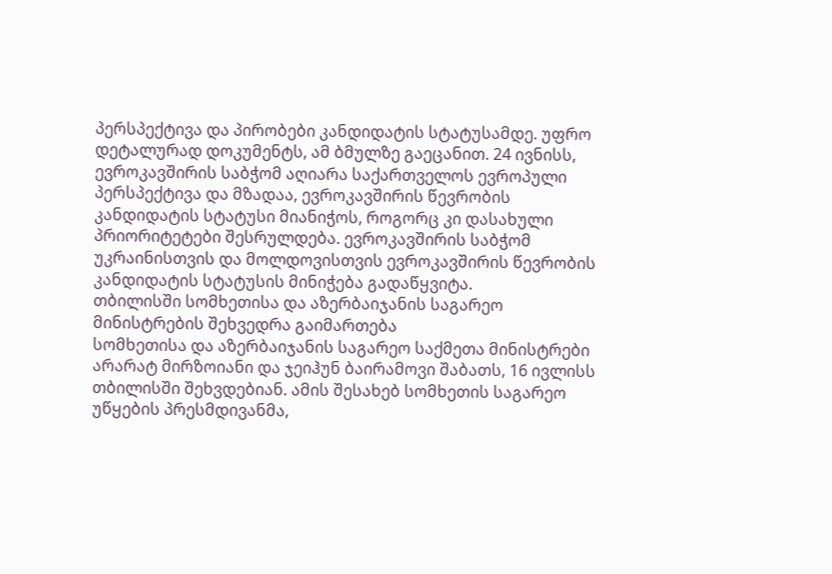პერსპექტივა და პირობები კანდიდატის სტატუსამდე. უფრო დეტალურად დოკუმენტს, ამ ბმულზე გაეცანით. 24 ივნისს, ევროკავშირის საბჭომ აღიარა საქართველოს ევროპული პერსპექტივა და მზადაა, ევროკავშირის წევრობის კანდიდატის სტატუსი მიანიჭოს, როგორც კი დასახული პრიორიტეტები შესრულდება. ევროკავშირის საბჭომ უკრაინისთვის და მოლდოვისთვის ევროკავშირის წევრობის კანდიდატის სტატუსის მინიჭება გადაწყვიტა.
თბილისში სომხეთისა და აზერბაიჯანის საგარეო მინისტრების შეხვედრა გაიმართება
სომხეთისა და აზერბაიჯანის საგარეო საქმეთა მინისტრები არარატ მირზოიანი და ჯეიჰუნ ბაირამოვი შაბათს, 16 ივლისს თბილისში შეხვდებიან. ამის შესახებ სომხეთის საგარეო უწყების პრესმდივანმა,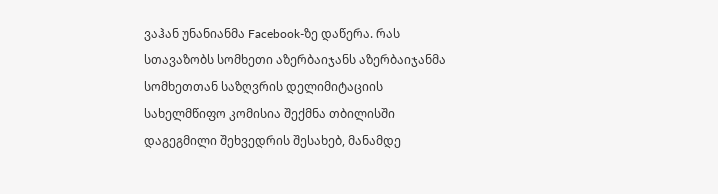ვაჰან უნანიანმა Facebook-ზე დაწერა. რას სთავაზობს სომხეთი აზერბაიჯანს აზერბაიჯანმა სომხეთთან საზღვრის დელიმიტაციის სახელმწიფო კომისია შექმნა თბილისში დაგეგმილი შეხვედრის შესახებ, მანამდე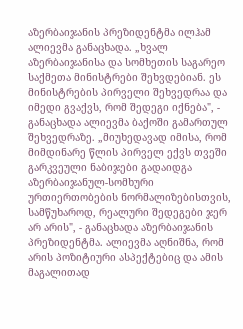აზერბაიჯანის პრეზიდენტმა ილჰამ ალიევმა განაცხადა. „ხვალ აზერბაიჯანისა და სომხეთის საგარეო საქმეთა მინისტრები შეხვდებიან. ეს მინისტრების პირველი შეხვედრაა და იმედი გვაქვს, რომ შედეგი იქნება", - განაცხადა ალიევმა ბაქოში გამართულ შეხვედრაზე. „მიუხედავად იმისა, რომ მიმდინარე წლის პირველ ექვს თვეში გარკვეული ნაბიჯები გადაიდგა აზერბაიჯანულ-სომხური ურთიერთობების ნორმალიზებისთვის, სამწუხაროდ, რეალური შედეგები ჯერ არ არის", - განაცხადა აზერბაიჯანის პრეზიდენტმა. ალიევმა აღნიშნა, რომ არის პოზიტიური ასპექტებიც და ამის მაგალითად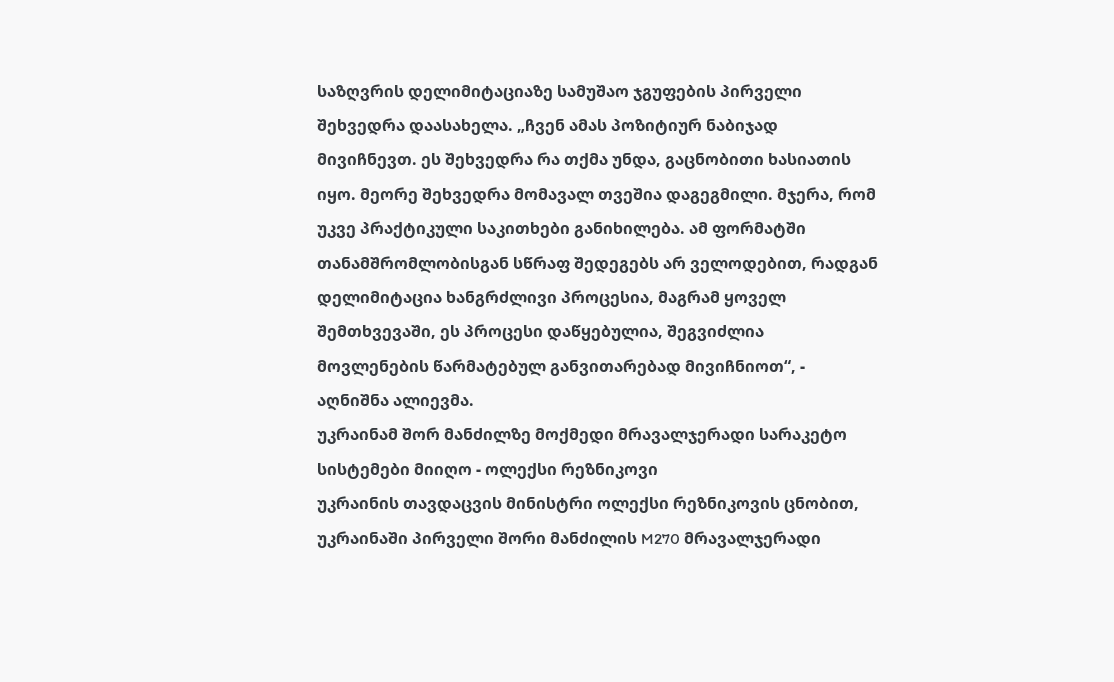საზღვრის დელიმიტაციაზე სამუშაო ჯგუფების პირველი შეხვედრა დაასახელა. „ჩვენ ამას პოზიტიურ ნაბიჯად მივიჩნევთ. ეს შეხვედრა რა თქმა უნდა, გაცნობითი ხასიათის იყო. მეორე შეხვედრა მომავალ თვეშია დაგეგმილი. მჯერა, რომ უკვე პრაქტიკული საკითხები განიხილება. ამ ფორმატში თანამშრომლობისგან სწრაფ შედეგებს არ ველოდებით, რადგან დელიმიტაცია ხანგრძლივი პროცესია, მაგრამ ყოველ შემთხვევაში, ეს პროცესი დაწყებულია, შეგვიძლია მოვლენების წარმატებულ განვითარებად მივიჩნიოთ“, - აღნიშნა ალიევმა.
უკრაინამ შორ მანძილზე მოქმედი მრავალჯერადი სარაკეტო სისტემები მიიღო - ოლექსი რეზნიკოვი
უკრაინის თავდაცვის მინისტრი ოლექსი რეზნიკოვის ცნობით, უკრაინაში პირველი შორი მანძილის M270 მრავალჯერადი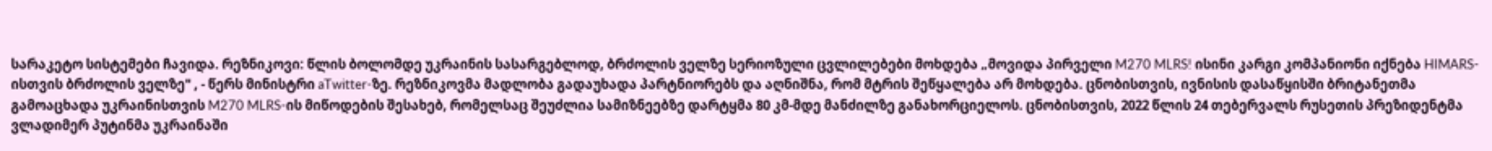სარაკეტო სისტემები ჩავიდა. რეზნიკოვი: წლის ბოლომდე უკრაინის სასარგებლოდ, ბრძოლის ველზე სერიოზული ცვლილებები მოხდება „მოვიდა პირველი M270 MLRS! ისინი კარგი კომპანიონი იქნება HIMARS-ისთვის ბრძოლის ველზე" , - წერს მინისტრი aTwitter-ზე. რეზნიკოვმა მადლობა გადაუხადა პარტნიორებს და აღნიშნა, რომ მტრის შეწყალება არ მოხდება. ცნობისთვის, ივნისის დასაწყისში ბრიტანეთმა გამოაცხადა უკრაინისთვის M270 MLRS-ის მიწოდების შესახებ, რომელსაც შეუძლია სამიზნეებზე დარტყმა 80 კმ-მდე მანძილზე განახორციელოს. ცნობისთვის, 2022 წლის 24 თებერვალს რუსეთის პრეზიდენტმა ვლადიმერ პუტინმა უკრაინაში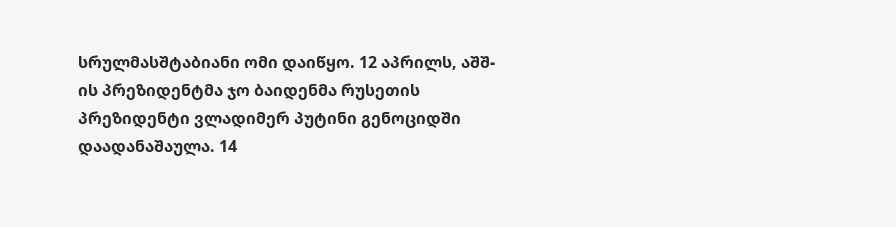სრულმასშტაბიანი ომი დაიწყო. 12 აპრილს, აშშ-ის პრეზიდენტმა ჯო ბაიდენმა რუსეთის პრეზიდენტი ვლადიმერ პუტინი გენოციდში დაადანაშაულა. 14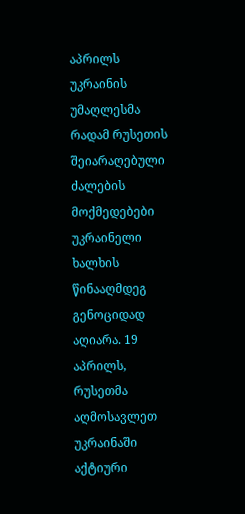აპრილს უკრაინის უმაღლესმა რადამ რუსეთის შეიარაღებული ძალების მოქმედებები უკრაინელი ხალხის წინააღმდეგ გენოციდად აღიარა. 19 აპრილს, რუსეთმა აღმოსავლეთ უკრაინაში აქტიური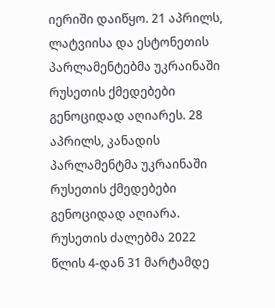იერიში დაიწყო. 21 აპრილს, ლატვიისა და ესტონეთის პარლამენტებმა უკრაინაში რუსეთის ქმედებები გენოციდად აღიარეს. 28 აპრილს, კანადის პარლამენტმა უკრაინაში რუსეთის ქმედებები გენოციდად აღიარა. რუსეთის ძალებმა 2022 წლის 4-დან 31 მარტამდე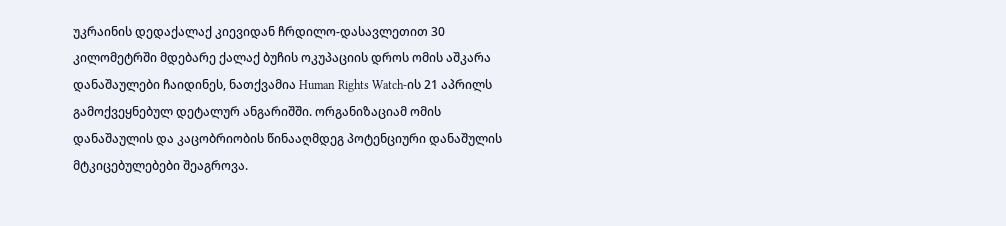უკრაინის დედაქალაქ კიევიდან ჩრდილო-დასავლეთით 30 კილომეტრში მდებარე ქალაქ ბუჩის ოკუპაციის დროს ომის აშკარა დანაშაულები ჩაიდინეს, ნათქვამია Human Rights Watch-ის 21 აპრილს გამოქვეყნებულ დეტალურ ანგარიშში. ორგანიზაციამ ომის დანაშაულის და კაცობრიობის წინააღმდეგ პოტენციური დანაშულის მტკიცებულებები შეაგროვა.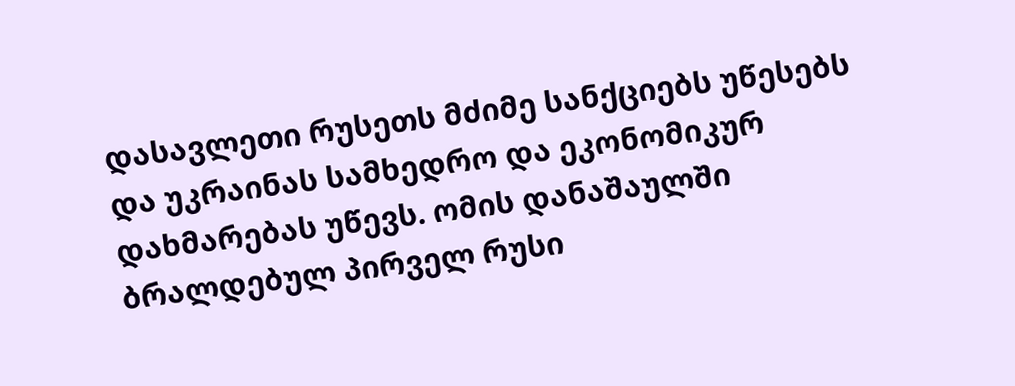დასავლეთი რუსეთს მძიმე სანქციებს უწესებს და უკრაინას სამხედრო და ეკონომიკურ დახმარებას უწევს. ომის დანაშაულში ბრალდებულ პირველ რუსი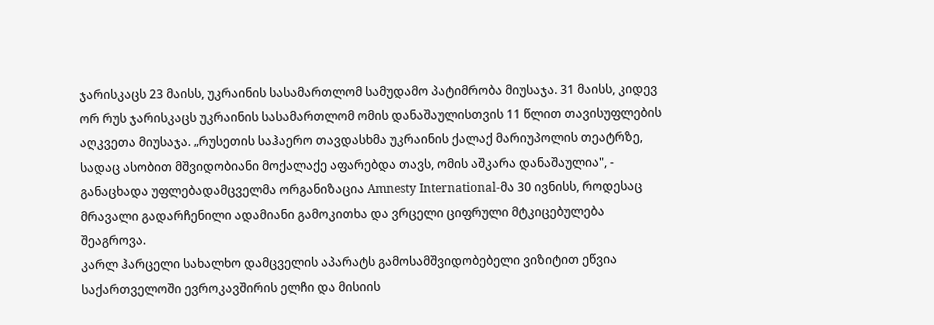ჯარისკაცს 23 მაისს, უკრაინის სასამართლომ სამუდამო პატიმრობა მიუსაჯა. 31 მაისს, კიდევ ორ რუს ჯარისკაცს უკრაინის სასამართლომ ომის დანაშაულისთვის 11 წლით თავისუფლების აღკვეთა მიუსაჯა. „რუსეთის საჰაერო თავდასხმა უკრაინის ქალაქ მარიუპოლის თეატრზე, სადაც ასობით მშვიდობიანი მოქალაქე აფარებდა თავს, ომის აშკარა დანაშაულია", - განაცხადა უფლებადამცველმა ორგანიზაცია Amnesty International-მა 30 ივნისს, როდესაც მრავალი გადარჩენილი ადამიანი გამოკითხა და ვრცელი ციფრული მტკიცებულება შეაგროვა.
კარლ ჰარცელი სახალხო დამცველის აპარატს გამოსამშვიდობებელი ვიზიტით ეწვია
საქართველოში ევროკავშირის ელჩი და მისიის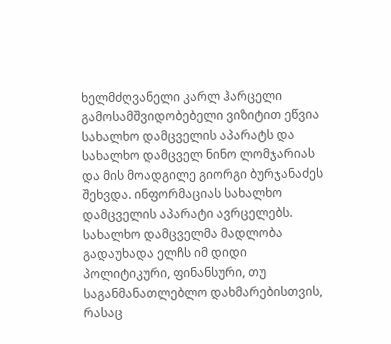ხელმძღვანელი კარლ ჰარცელი გამოსამშვიდობებელი ვიზიტით ეწვია სახალხო დამცველის აპარატს და სახალხო დამცველ ნინო ლომჯარიას და მის მოადგილე გიორგი ბურჯანაძეს შეხვდა. ინფორმაციას სახალხო დამცველის აპარატი ავრცელებს. სახალხო დამცველმა მადლობა გადაუხადა ელჩს იმ დიდი პოლიტიკური, ფინანსური, თუ საგანმანათლებლო დახმარებისთვის, რასაც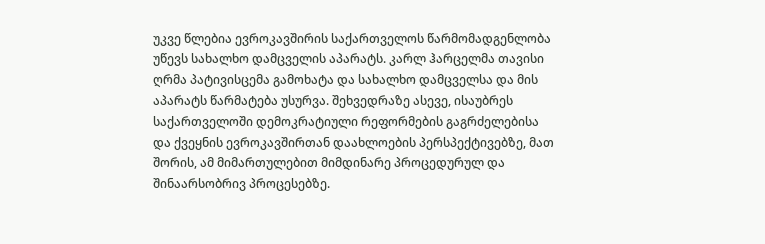უკვე წლებია ევროკავშირის საქართველოს წარმომადგენლობა უწევს სახალხო დამცველის აპარატს. კარლ ჰარცელმა თავისი ღრმა პატივისცემა გამოხატა და სახალხო დამცველსა და მის აპარატს წარმატება უსურვა. შეხვედრაზე ასევე, ისაუბრეს საქართველოში დემოკრატიული რეფორმების გაგრძელებისა და ქვეყნის ევროკავშირთან დაახლოების პერსპექტივებზე, მათ შორის, ამ მიმართულებით მიმდინარე პროცედურულ და შინაარსობრივ პროცესებზე.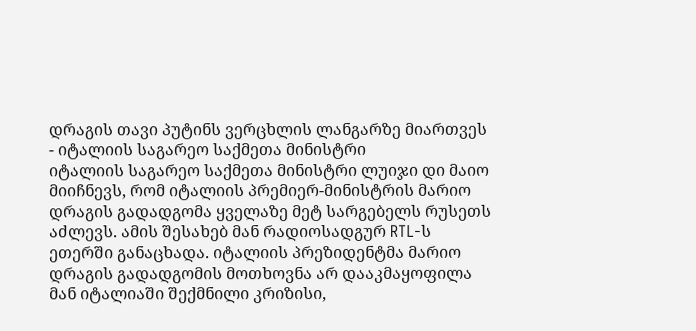დრაგის თავი პუტინს ვერცხლის ლანგარზე მიართვეს - იტალიის საგარეო საქმეთა მინისტრი
იტალიის საგარეო საქმეთა მინისტრი ლუიჯი დი მაიო მიიჩნევს, რომ იტალიის პრემიერ-მინისტრის მარიო დრაგის გადადგომა ყველაზე მეტ სარგებელს რუსეთს აძლევს. ამის შესახებ მან რადიოსადგურ RTL-ს ეთერში განაცხადა. იტალიის პრეზიდენტმა მარიო დრაგის გადადგომის მოთხოვნა არ დააკმაყოფილა მან იტალიაში შექმნილი კრიზისი,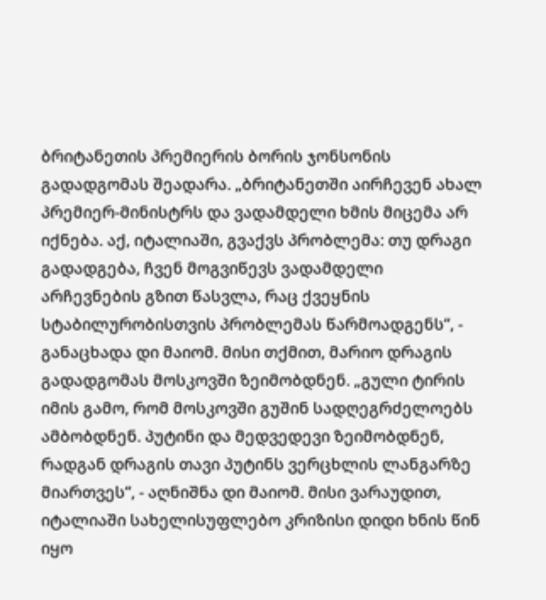ბრიტანეთის პრემიერის ბორის ჯონსონის გადადგომას შეადარა. „ბრიტანეთში აირჩევენ ახალ პრემიერ-მინისტრს და ვადამდელი ხმის მიცემა არ იქნება. აქ, იტალიაში, გვაქვს პრობლემა: თუ დრაგი გადადგება, ჩვენ მოგვიწევს ვადამდელი არჩევნების გზით წასვლა, რაც ქვეყნის სტაბილურობისთვის პრობლემას წარმოადგენს“, - განაცხადა დი მაიომ. მისი თქმით, მარიო დრაგის გადადგომას მოსკოვში ზეიმობდნენ. „გული ტირის იმის გამო, რომ მოსკოვში გუშინ სადღეგრძელოებს ამბობდნენ. პუტინი და მედვედევი ზეიმობდნენ, რადგან დრაგის თავი პუტინს ვერცხლის ლანგარზე მიართვეს“, - აღნიშნა დი მაიომ. მისი ვარაუდით, იტალიაში სახელისუფლებო კრიზისი დიდი ხნის წინ იყო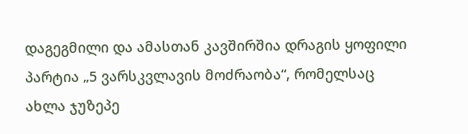დაგეგმილი და ამასთან კავშირშია დრაგის ყოფილი პარტია „5 ვარსკვლავის მოძრაობა“, რომელსაც ახლა ჯუზეპე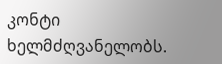კონტი ხელმძღვანელობს.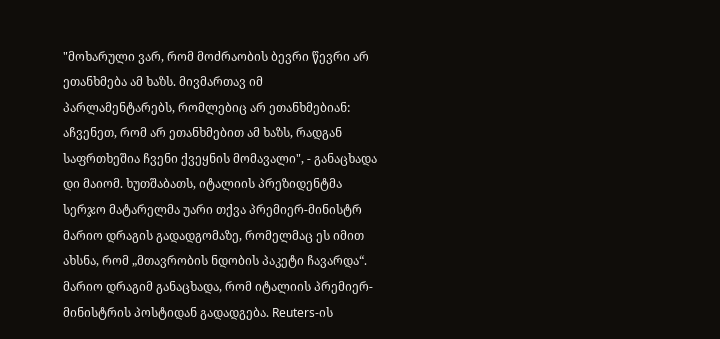"მოხარული ვარ, რომ მოძრაობის ბევრი წევრი არ ეთანხმება ამ ხაზს. მივმართავ იმ პარლამენტარებს, რომლებიც არ ეთანხმებიან: აჩვენეთ, რომ არ ეთანხმებით ამ ხაზს, რადგან საფრთხეშია ჩვენი ქვეყნის მომავალი", - განაცხადა დი მაიომ. ხუთშაბათს, იტალიის პრეზიდენტმა სერჯო მატარელმა უარი თქვა პრემიერ-მინისტრ მარიო დრაგის გადადგომაზე, რომელმაც ეს იმით ახსნა, რომ „მთავრობის ნდობის პაკეტი ჩავარდა“. მარიო დრაგიმ განაცხადა, რომ იტალიის პრემიერ-მინისტრის პოსტიდან გადადგება. Reuters-ის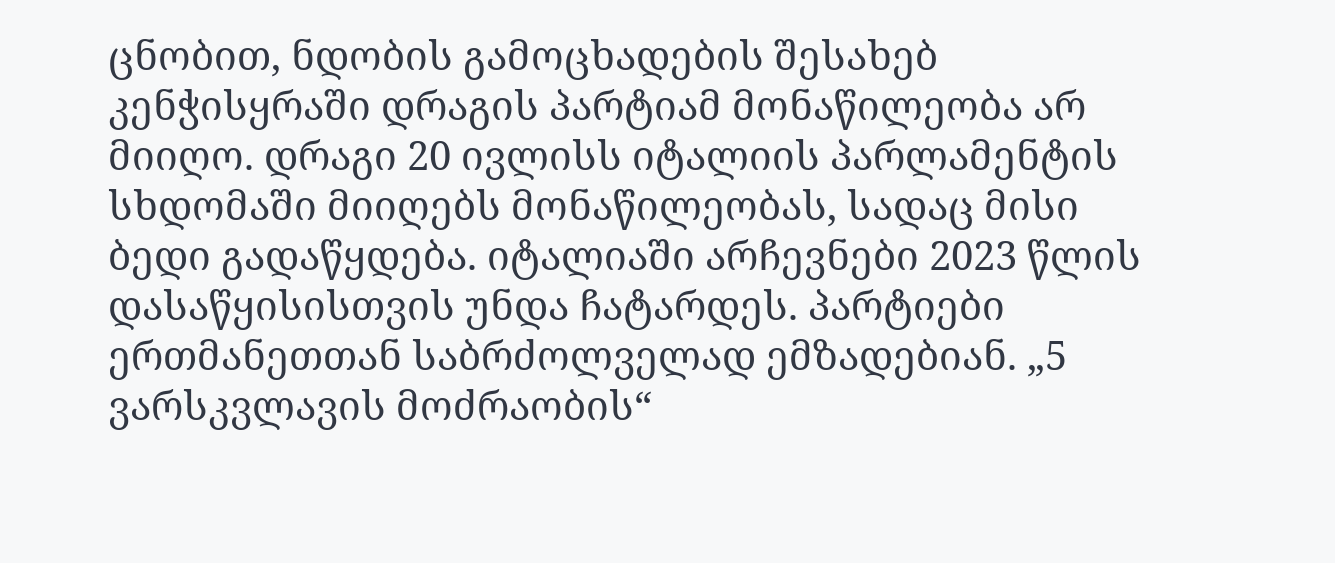ცნობით, ნდობის გამოცხადების შესახებ კენჭისყრაში დრაგის პარტიამ მონაწილეობა არ მიიღო. დრაგი 20 ივლისს იტალიის პარლამენტის სხდომაში მიიღებს მონაწილეობას, სადაც მისი ბედი გადაწყდება. იტალიაში არჩევნები 2023 წლის დასაწყისისთვის უნდა ჩატარდეს. პარტიები ერთმანეთთან საბრძოლველად ემზადებიან. „5 ვარსკვლავის მოძრაობის“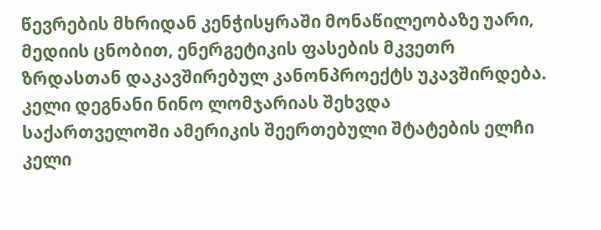წევრების მხრიდან კენჭისყრაში მონაწილეობაზე უარი, მედიის ცნობით, ენერგეტიკის ფასების მკვეთრ ზრდასთან დაკავშირებულ კანონპროექტს უკავშირდება.
კელი დეგნანი ნინო ლომჯარიას შეხვდა
საქართველოში ამერიკის შეერთებული შტატების ელჩი კელი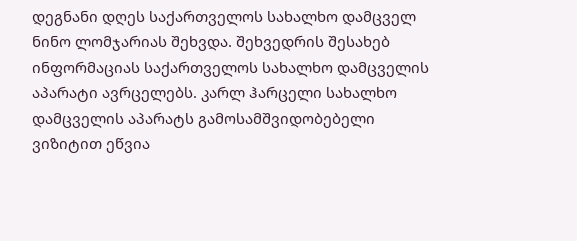დეგნანი დღეს საქართველოს სახალხო დამცველ ნინო ლომჯარიას შეხვდა. შეხვედრის შესახებ ინფორმაციას საქართველოს სახალხო დამცველის აპარატი ავრცელებს. კარლ ჰარცელი სახალხო დამცველის აპარატს გამოსამშვიდობებელი ვიზიტით ეწვია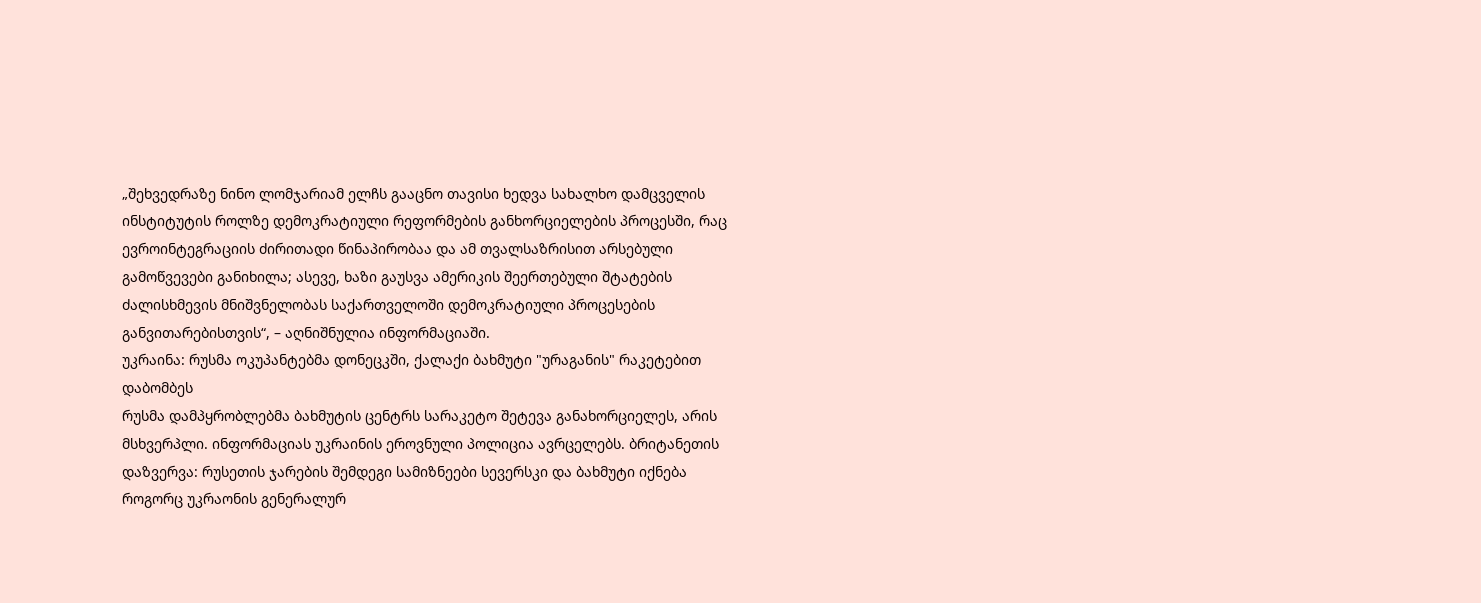„შეხვედრაზე ნინო ლომჯარიამ ელჩს გააცნო თავისი ხედვა სახალხო დამცველის ინსტიტუტის როლზე დემოკრატიული რეფორმების განხორციელების პროცესში, რაც ევროინტეგრაციის ძირითადი წინაპირობაა და ამ თვალსაზრისით არსებული გამოწვევები განიხილა; ასევე, ხაზი გაუსვა ამერიკის შეერთებული შტატების ძალისხმევის მნიშვნელობას საქართველოში დემოკრატიული პროცესების განვითარებისთვის“, – აღნიშნულია ინფორმაციაში.
უკრაინა: რუსმა ოკუპანტებმა დონეცკში, ქალაქი ბახმუტი "ურაგანის" რაკეტებით დაბომბეს
რუსმა დამპყრობლებმა ბახმუტის ცენტრს სარაკეტო შეტევა განახორციელეს, არის მსხვერპლი. ინფორმაციას უკრაინის ეროვნული პოლიცია ავრცელებს. ბრიტანეთის დაზვერვა: რუსეთის ჯარების შემდეგი სამიზნეები სევერსკი და ბახმუტი იქნება როგორც უკრაონის გენერალურ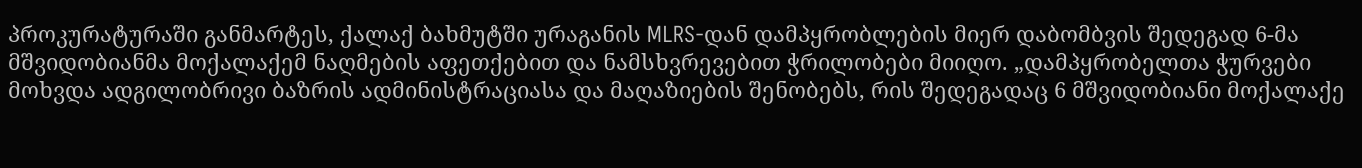პროკურატურაში განმარტეს, ქალაქ ბახმუტში ურაგანის MLRS-დან დამპყრობლების მიერ დაბომბვის შედეგად 6-მა მშვიდობიანმა მოქალაქემ ნაღმების აფეთქებით და ნამსხვრევებით ჭრილობები მიიღო. „დამპყრობელთა ჭურვები მოხვდა ადგილობრივი ბაზრის ადმინისტრაციასა და მაღაზიების შენობებს, რის შედეგადაც 6 მშვიდობიანი მოქალაქე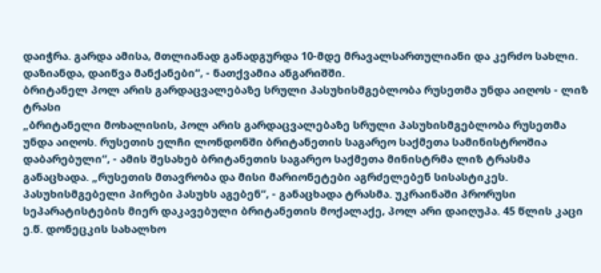დაიჭრა. გარდა ამისა, მთლიანად განადგურდა 10-მდე მრავალსართულიანი და კერძო სახლი. დაზიანდა, დაიწვა მანქანები“, - ნათქვამია ანგარიშში.
ბრიტანელ პოლ არის გარდაცვალებაზე სრული პასუხისმგებლობა რუსეთმა უნდა აიღოს - ლიზ ტრასი
„ბრიტანელი მოხალისის, პოლ არის გარდაცვალებაზე სრული პასუხისმგებლობა რუსეთმა უნდა აიღოს. რუსეთის ელჩი ლონდონში ბრიტანეთის საგარეო საქმეთა სამინისტროშია დაბარებული“, - ამის შესახებ ბრიტანეთის საგარეო საქმეთა მინისტრმა ლიზ ტრასმა განაცხადა. „რუსეთის მთავრობა და მისი მარიონეტები აგრძელებენ სისასტიკეს. პასუხისმგებელი პირები პასუხს აგებენ“, - განაცხადა ტრასმა. უკრაინაში პრორუსი სეპარატისტების მიერ დაკავებული ბრიტანეთის მოქალაქე, პოლ არი დაიღუპა. 45 წლის კაცი ე.წ. დონეცკის სახალხო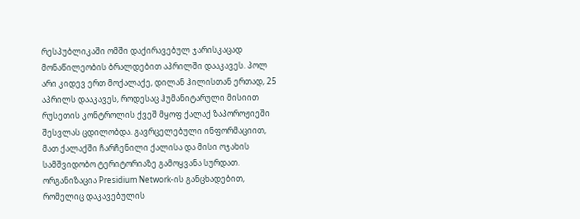რესპუბლიკაში ომში დაქირავებულ ჯარისკაცად მონაწილეობის ბრალდებით აპრილში დააკავეს. პოლ არი კიდევ ერთ მოქალაქე, დილან ჰილისთან ერთად, 25 აპრილს დააკავეს, როდესაც ჰუმანიტარული მისიით რუსეთის კონტროლის ქვეშ მყოფ ქალაქ ზაპოროჟიეში შესვლას ცდილობდა. გავრცელებული ინფორმაციით, მათ ქალაქში ჩარჩენილი ქალისა და მისი ოჯახის სამშვიდობო ტერიტორიაზე გამოყვანა სურდათ. ორგანიზაცია Presidium Network-ის განცხადებით, რომელიც დაკავებულის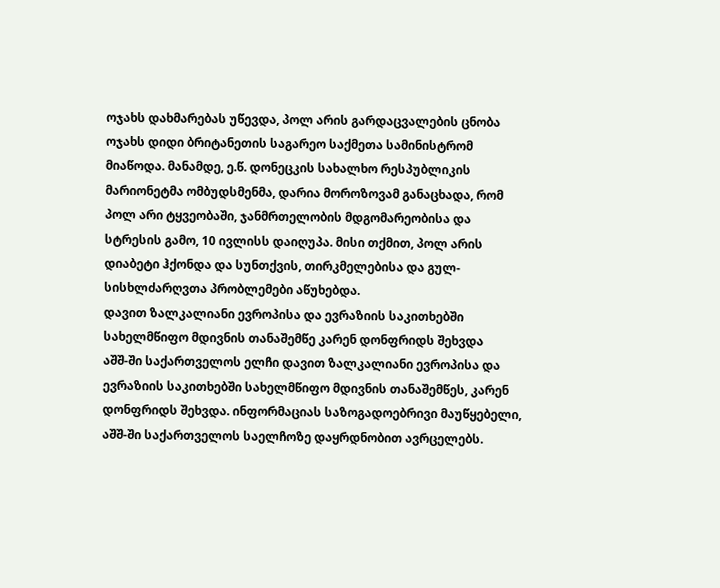ოჯახს დახმარებას უწევდა, პოლ არის გარდაცვალების ცნობა ოჯახს დიდი ბრიტანეთის საგარეო საქმეთა სამინისტრომ მიაწოდა. მანამდე, ე.წ. დონეცკის სახალხო რესპუბლიკის მარიონეტმა ომბუდსმენმა, დარია მოროზოვამ განაცხადა, რომ პოლ არი ტყვეობაში, ჯანმრთელობის მდგომარეობისა და სტრესის გამო, 10 ივლისს დაიღუპა. მისი თქმით, პოლ არის დიაბეტი ჰქონდა და სუნთქვის, თირკმელებისა და გულ-სისხლძარღვთა პრობლემები აწუხებდა.
დავით ზალკალიანი ევროპისა და ევრაზიის საკითხებში სახელმწიფო მდივნის თანაშემწე კარენ დონფრიდს შეხვდა
აშშ-ში საქართველოს ელჩი დავით ზალკალიანი ევროპისა და ევრაზიის საკითხებში სახელმწიფო მდივნის თანაშემწეს, კარენ დონფრიდს შეხვდა. ინფორმაციას საზოგადოებრივი მაუწყებელი, აშშ-ში საქართველოს საელჩოზე დაყრდნობით ავრცელებს.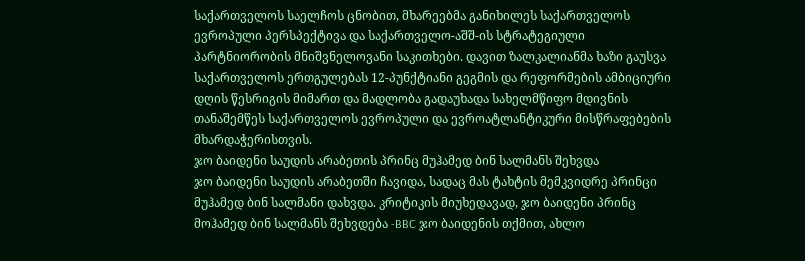საქართველოს საელჩოს ცნობით, მხარეებმა განიხილეს საქართველოს ევროპული პერსპექტივა და საქართველო-აშშ-ის სტრატეგიული პარტნიორობის მნიშვნელოვანი საკითხები. დავით ზალკალიანმა ხაზი გაუსვა საქართველოს ერთგულებას 12-პუნქტიანი გეგმის და რეფორმების ამბიციური დღის წესრიგის მიმართ და მადლობა გადაუხადა სახელმწიფო მდივნის თანაშემწეს საქართველოს ევროპული და ევროატლანტიკური მისწრაფებების მხარდაჭერისთვის.
ჯო ბაიდენი საუდის არაბეთის პრინც მუჰამედ ბინ სალმანს შეხვდა
ჯო ბაიდენი საუდის არაბეთში ჩავიდა, სადაც მას ტახტის მემკვიდრე პრინცი მუჰამედ ბინ სალმანი დახვდა. კრიტიკის მიუხედავად, ჯო ბაიდენი პრინც მოჰამედ ბინ სალმანს შეხვდება -BBC ჯო ბაიდენის თქმით, ახლო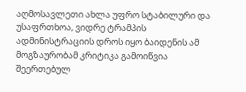აღმოსავლეთი ახლა უფრო სტაბილური და უსაფრთხოა, ვიდრე ტრამპის ადმინისტრაციის დროს იყო ბაიდენის ამ მოგზაურობამ კრიტიკა გამოიწვია შეერთებულ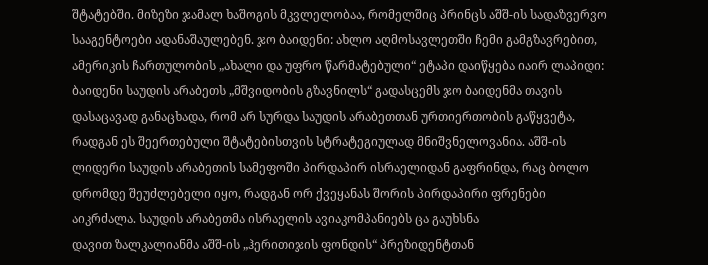შტატებში. მიზეზი ჯამალ ხაშოგის მკვლელობაა, რომელშიც პრინცს აშშ-ის სადაზვერვო სააგენტოები ადანაშაულებენ. ჯო ბაიდენი: ახლო აღმოსავლეთში ჩემი გამგზავრებით, ამერიკის ჩართულობის „ახალი და უფრო წარმატებული“ ეტაპი დაიწყება იაირ ლაპიდი: ბაიდენი საუდის არაბეთს „მშვიდობის გზავნილს“ გადასცემს ჯო ბაიდენმა თავის დასაცავად განაცხადა, რომ არ სურდა საუდის არაბეთთან ურთიერთობის გაწყვეტა, რადგან ეს შეერთებული შტატებისთვის სტრატეგიულად მნიშვნელოვანია. აშშ-ის ლიდერი საუდის არაბეთის სამეფოში პირდაპირ ისრაელიდან გაფრინდა, რაც ბოლო დრომდე შეუძლებელი იყო, რადგან ორ ქვეყანას შორის პირდაპირი ფრენები აიკრძალა. საუდის არაბეთმა ისრაელის ავიაკომპანიებს ცა გაუხსნა
დავით ზალკალიანმა აშშ-ის „ჰერითიჯის ფონდის“ პრეზიდენტთან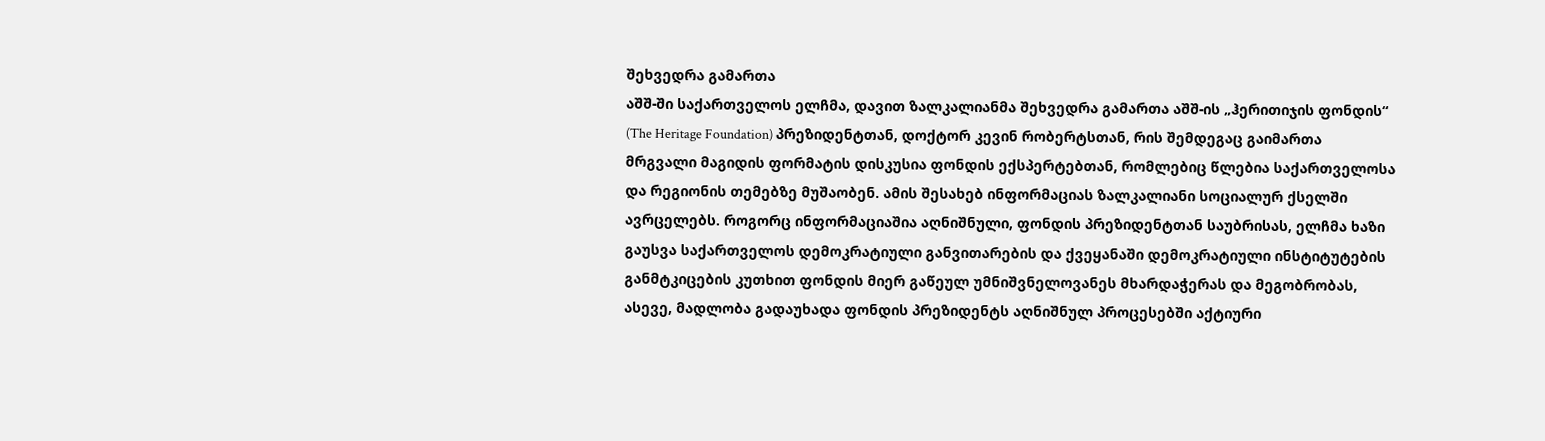შეხვედრა გამართა
აშშ-ში საქართველოს ელჩმა, დავით ზალკალიანმა შეხვედრა გამართა აშშ-ის „ჰერითიჯის ფონდის“ (The Heritage Foundation) პრეზიდენტთან, დოქტორ კევინ რობერტსთან, რის შემდეგაც გაიმართა მრგვალი მაგიდის ფორმატის დისკუსია ფონდის ექსპერტებთან, რომლებიც წლებია საქართველოსა და რეგიონის თემებზე მუშაობენ. ამის შესახებ ინფორმაციას ზალკალიანი სოციალურ ქსელში ავრცელებს. როგორც ინფორმაციაშია აღნიშნული, ფონდის პრეზიდენტთან საუბრისას, ელჩმა ხაზი გაუსვა საქართველოს დემოკრატიული განვითარების და ქვეყანაში დემოკრატიული ინსტიტუტების განმტკიცების კუთხით ფონდის მიერ გაწეულ უმნიშვნელოვანეს მხარდაჭერას და მეგობრობას, ასევე, მადლობა გადაუხადა ფონდის პრეზიდენტს აღნიშნულ პროცესებში აქტიური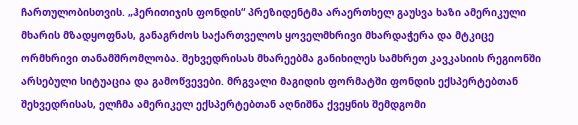ჩართულობისთვის. „ჰერითიჯის ფონდის“ პრეზიდენტმა არაერთხელ გაუსვა ხაზი ამერიკული მხარის მზადყოფნას, განაგრძოს საქართველოს ყოველმხრივი მხარდაჭერა და მტკიცე ორმხრივი თანამშრომლობა. შეხვედრისას მხარეებმა განიხილეს სამხრეთ კავკასიის რეგიონში არსებული სიტუაცია და გამოწვევები. მრგვალი მაგიდის ფორმატში ფონდის ექსპერტებთან შეხვედრისას, ელჩმა ამერიკელ ექსპერტებთან აღნიშნა ქვეყნის შემდგომი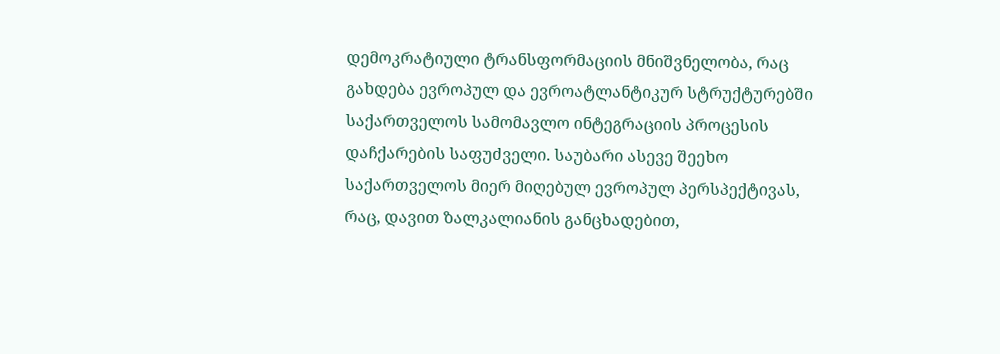დემოკრატიული ტრანსფორმაციის მნიშვნელობა, რაც გახდება ევროპულ და ევროატლანტიკურ სტრუქტურებში საქართველოს სამომავლო ინტეგრაციის პროცესის დაჩქარების საფუძველი. საუბარი ასევე შეეხო საქართველოს მიერ მიღებულ ევროპულ პერსპექტივას, რაც, დავით ზალკალიანის განცხადებით,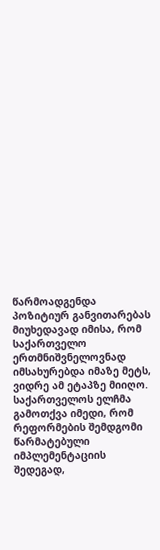წარმოადგენდა პოზიტიურ განვითარებას მიუხედავად იმისა, რომ საქართველო ერთმნიშვნელოვნად იმსახურებდა იმაზე მეტს, ვიდრე ამ ეტაპზე მიიღო. საქართველოს ელჩმა გამოთქვა იმედი, რომ რეფორმების შემდგომი წარმატებული იმპლემენტაციის შედეგად,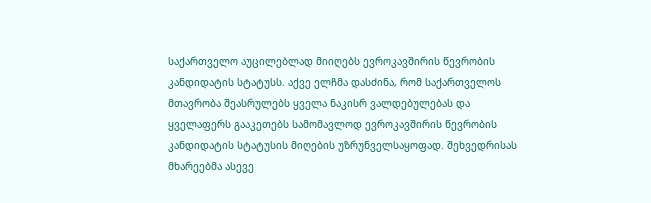საქართველო აუცილებლად მიიღებს ევროკავშირის წევრობის კანდიდატის სტატუსს. აქვე ელჩმა დასძინა, რომ საქართველოს მთავრობა შეასრულებს ყველა ნაკისრ ვალდებულებას და ყველაფერს გააკეთებს სამომავლოდ ევროკავშირის წევრობის კანდიდატის სტატუსის მიღების უზრუნველსაყოფად. შეხვედრისას მხარეებმა ასევე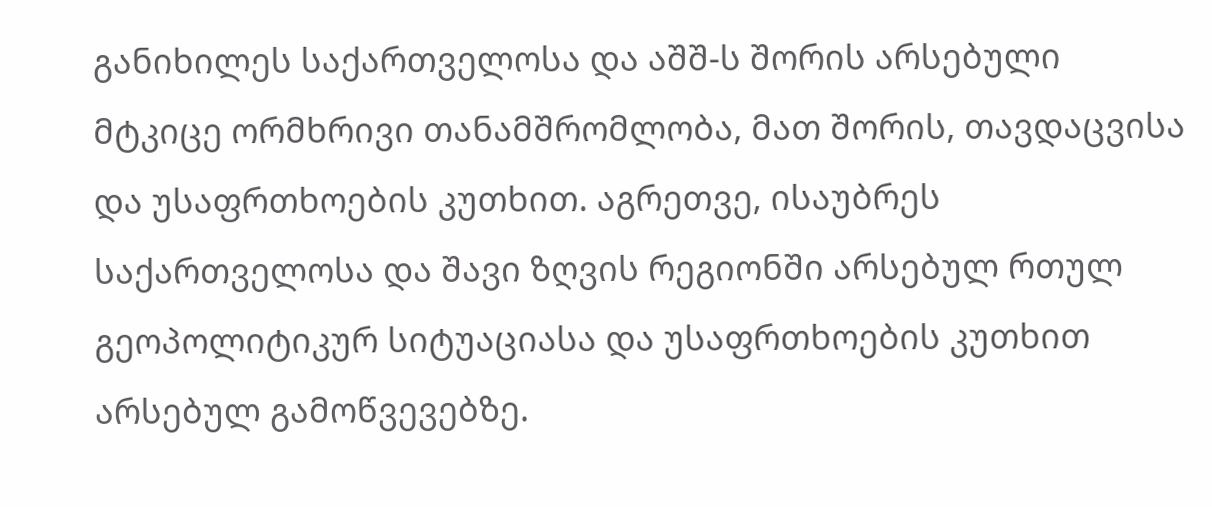განიხილეს საქართველოსა და აშშ-ს შორის არსებული მტკიცე ორმხრივი თანამშრომლობა, მათ შორის, თავდაცვისა და უსაფრთხოების კუთხით. აგრეთვე, ისაუბრეს საქართველოსა და შავი ზღვის რეგიონში არსებულ რთულ გეოპოლიტიკურ სიტუაციასა და უსაფრთხოების კუთხით არსებულ გამოწვევებზე.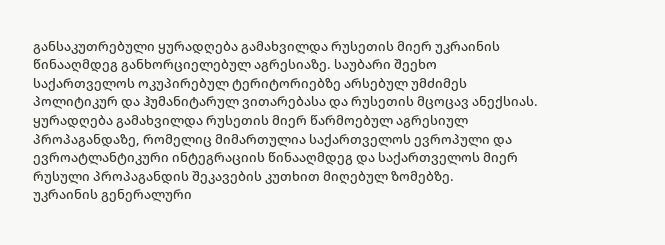განსაკუთრებული ყურადღება გამახვილდა რუსეთის მიერ უკრაინის წინააღმდეგ განხორციელებულ აგრესიაზე. საუბარი შეეხო საქართველოს ოკუპირებულ ტერიტორიებზე არსებულ უმძიმეს პოლიტიკურ და ჰუმანიტარულ ვითარებასა და რუსეთის მცოცავ ანექსიას. ყურადღება გამახვილდა რუსეთის მიერ წარმოებულ აგრესიულ პროპაგანდაზე, რომელიც მიმართულია საქართველოს ევროპული და ევროატლანტიკური ინტეგრაციის წინააღმდეგ და საქართველოს მიერ რუსული პროპაგანდის შეკავების კუთხით მიღებულ ზომებზე.
უკრაინის გენერალური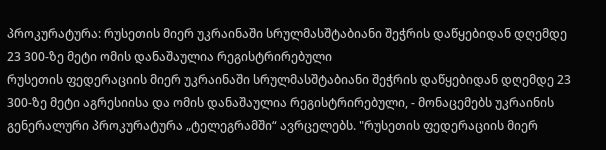პროკურატურა: რუსეთის მიერ უკრაინაში სრულმასშტაბიანი შეჭრის დაწყებიდან დღემდე 23 300-ზე მეტი ომის დანაშაულია რეგისტრირებული
რუსეთის ფედერაციის მიერ უკრაინაში სრულმასშტაბიანი შეჭრის დაწყებიდან დღემდე 23 300-ზე მეტი აგრესიისა და ომის დანაშაულია რეგისტრირებული, - მონაცემებს უკრაინის გენერალური პროკურატურა „ტელეგრამში“ ავრცელებს. "რუსეთის ფედერაციის მიერ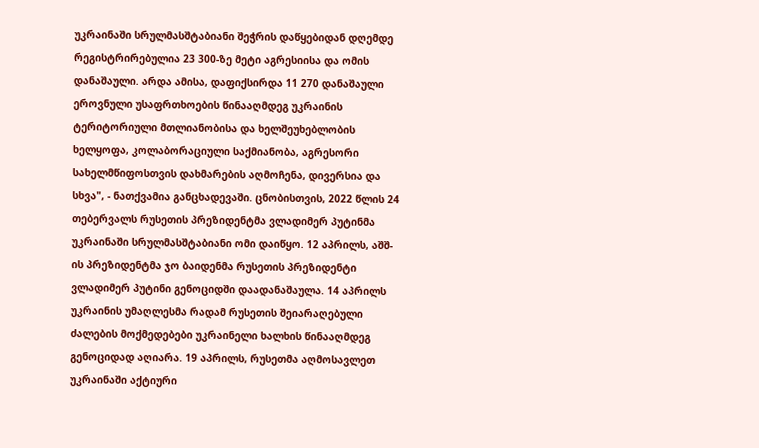უკრაინაში სრულმასშტაბიანი შეჭრის დაწყებიდან დღემდე რეგისტრირებულია 23 300-ზე მეტი აგრესიისა და ომის დანაშაული. არდა ამისა, დაფიქსირდა 11 270 დანაშაული ეროვნული უსაფრთხოების წინააღმდეგ უკრაინის ტერიტორიული მთლიანობისა და ხელშეუხებლობის ხელყოფა, კოლაბორაციული საქმიანობა, აგრესორი სახელმწიფოსთვის დახმარების აღმოჩენა, დივერსია და სხვა", - ნათქვამია განცხადევაში. ცნობისთვის, 2022 წლის 24 თებერვალს რუსეთის პრეზიდენტმა ვლადიმერ პუტინმა უკრაინაში სრულმასშტაბიანი ომი დაიწყო. 12 აპრილს, აშშ-ის პრეზიდენტმა ჯო ბაიდენმა რუსეთის პრეზიდენტი ვლადიმერ პუტინი გენოციდში დაადანაშაულა. 14 აპრილს უკრაინის უმაღლესმა რადამ რუსეთის შეიარაღებული ძალების მოქმედებები უკრაინელი ხალხის წინააღმდეგ გენოციდად აღიარა. 19 აპრილს, რუსეთმა აღმოსავლეთ უკრაინაში აქტიური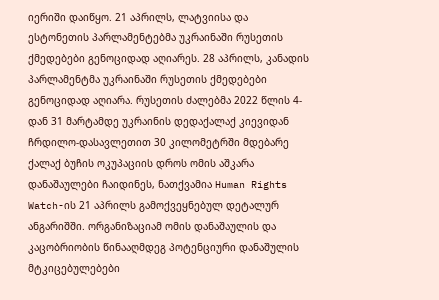იერიში დაიწყო. 21 აპრილს, ლატვიისა და ესტონეთის პარლამენტებმა უკრაინაში რუსეთის ქმედებები გენოციდად აღიარეს. 28 აპრილს, კანადის პარლამენტმა უკრაინაში რუსეთის ქმედებები გენოციდად აღიარა. რუსეთის ძალებმა 2022 წლის 4-დან 31 მარტამდე უკრაინის დედაქალაქ კიევიდან ჩრდილო-დასავლეთით 30 კილომეტრში მდებარე ქალაქ ბუჩის ოკუპაციის დროს ომის აშკარა დანაშაულები ჩაიდინეს, ნათქვამია Human Rights Watch-ის 21 აპრილს გამოქვეყნებულ დეტალურ ანგარიშში. ორგანიზაციამ ომის დანაშაულის და კაცობრიობის წინააღმდეგ პოტენციური დანაშულის მტკიცებულებები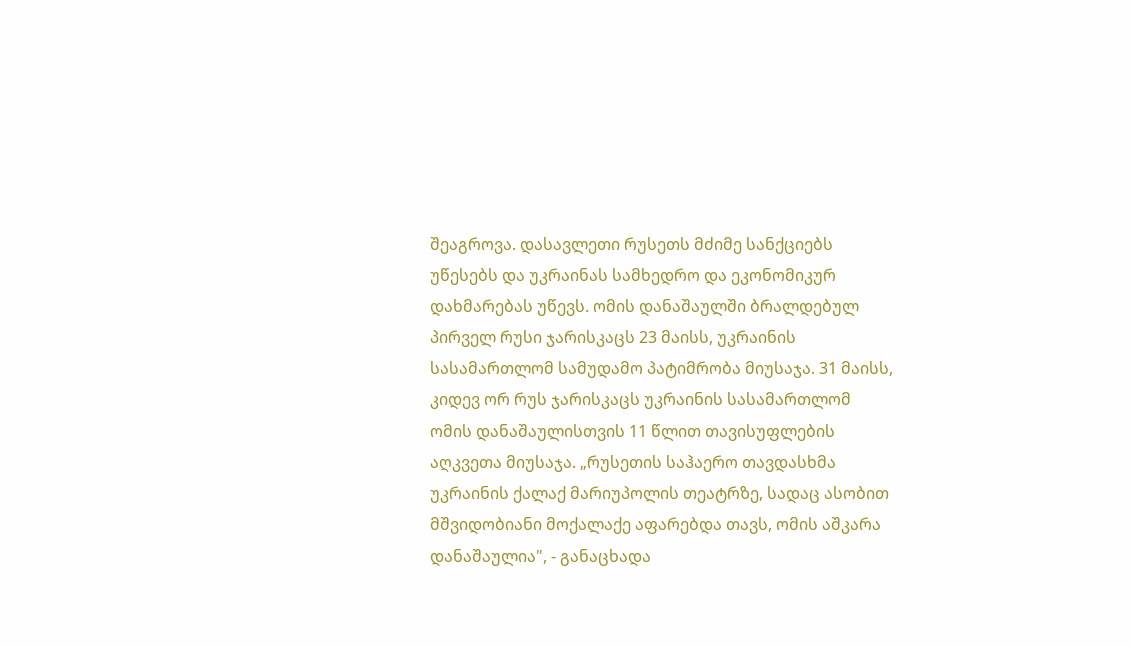შეაგროვა. დასავლეთი რუსეთს მძიმე სანქციებს უწესებს და უკრაინას სამხედრო და ეკონომიკურ დახმარებას უწევს. ომის დანაშაულში ბრალდებულ პირველ რუსი ჯარისკაცს 23 მაისს, უკრაინის სასამართლომ სამუდამო პატიმრობა მიუსაჯა. 31 მაისს, კიდევ ორ რუს ჯარისკაცს უკრაინის სასამართლომ ომის დანაშაულისთვის 11 წლით თავისუფლების აღკვეთა მიუსაჯა. „რუსეთის საჰაერო თავდასხმა უკრაინის ქალაქ მარიუპოლის თეატრზე, სადაც ასობით მშვიდობიანი მოქალაქე აფარებდა თავს, ომის აშკარა დანაშაულია", - განაცხადა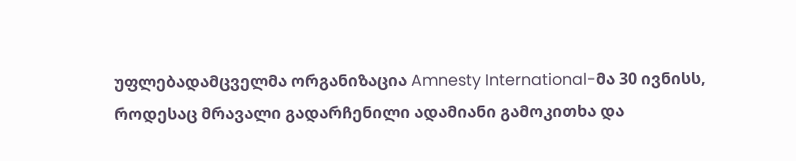უფლებადამცველმა ორგანიზაცია Amnesty International-მა 30 ივნისს, როდესაც მრავალი გადარჩენილი ადამიანი გამოკითხა და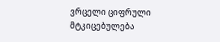ვრცელი ციფრული მტკიცებულება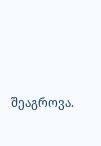შეაგროვა.